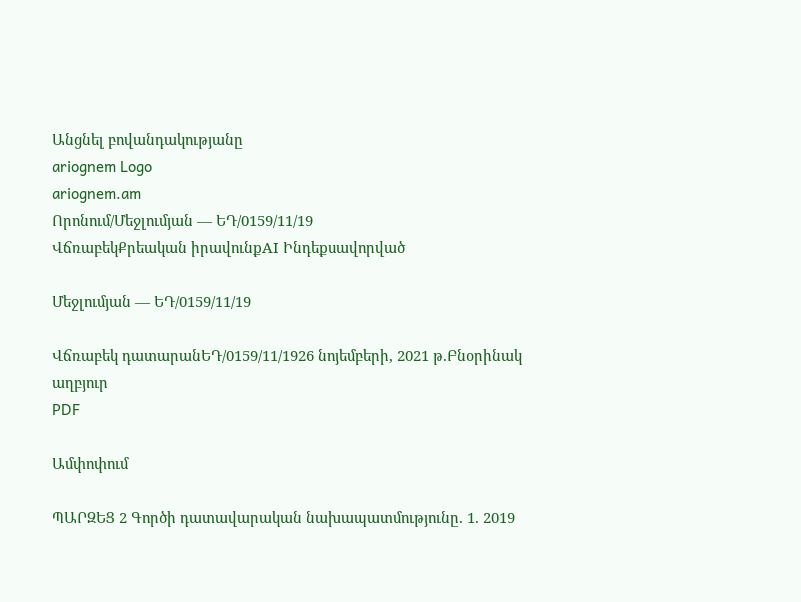Անցնել բովանդակությանը
ariognem Logo
ariognem.am
Որոնում/Մեջլումյան — ԵԴ/0159/11/19
ՎճռաբեկՔրեական իրավունքAI Ինդեքսավորված

Մեջլումյան — ԵԴ/0159/11/19

Վճռաբեկ դատարանԵԴ/0159/11/1926 նոյեմբերի, 2021 թ.Բնօրինակ աղբյուր
PDF

Ամփոփում

ՊԱՐԶԵՑ 2 Գործի դատավարական նախապատմությունը. 1. 2019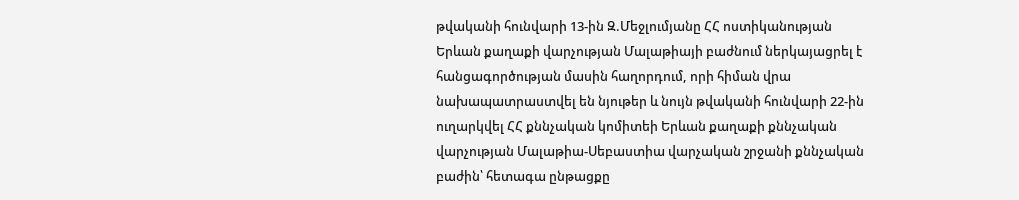թվականի հունվարի 13-ին Զ.Մեջլումյանը ՀՀ ոստիկանության Երևան քաղաքի վարչության Մալաթիայի բաժնում ներկայացրել է հանցագործության մասին հաղորդում, որի հիման վրա նախապատրաստվել են նյութեր և նույն թվականի հունվարի 22-ին ուղարկվել ՀՀ քննչական կոմիտեի Երևան քաղաքի քննչական վարչության Մալաթիա-Սեբաստիա վարչական շրջանի քննչական բաժին՝ հետագա ընթացքը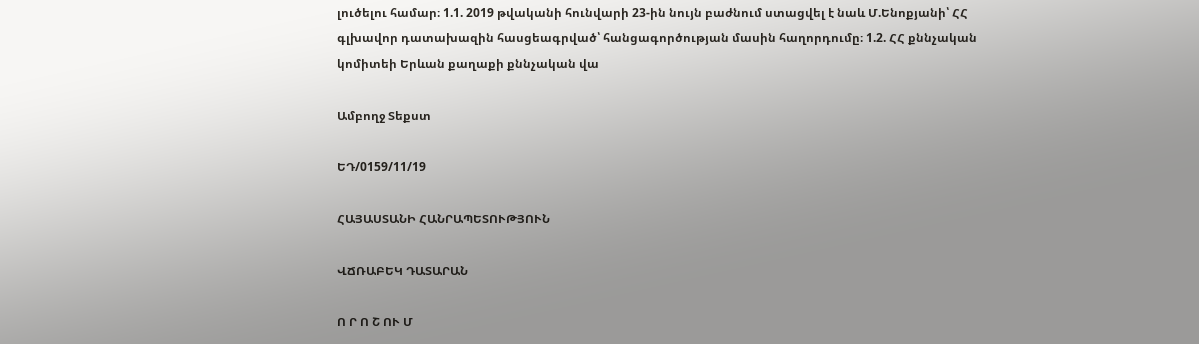լուծելու համար։ 1.1. 2019 թվականի հունվարի 23-ին նույն բաժնում ստացվել է նաև Մ.Ենոքյանի՝ ՀՀ գլխավոր դատախազին հասցեագրված՝ հանցագործության մասին հաղորդումը։ 1.2. ՀՀ քննչական կոմիտեի Երևան քաղաքի քննչական վա

Ամբողջ Տեքստ

ԵԴ/0159/11/19

ՀԱՅԱՍՏԱՆԻ ՀԱՆՐԱՊԵՏՈՒԹՅՈՒՆ

ՎՃՌԱԲԵԿ ԴԱՏԱՐԱՆ

Ո Ր Ո Շ ՈՒ Մ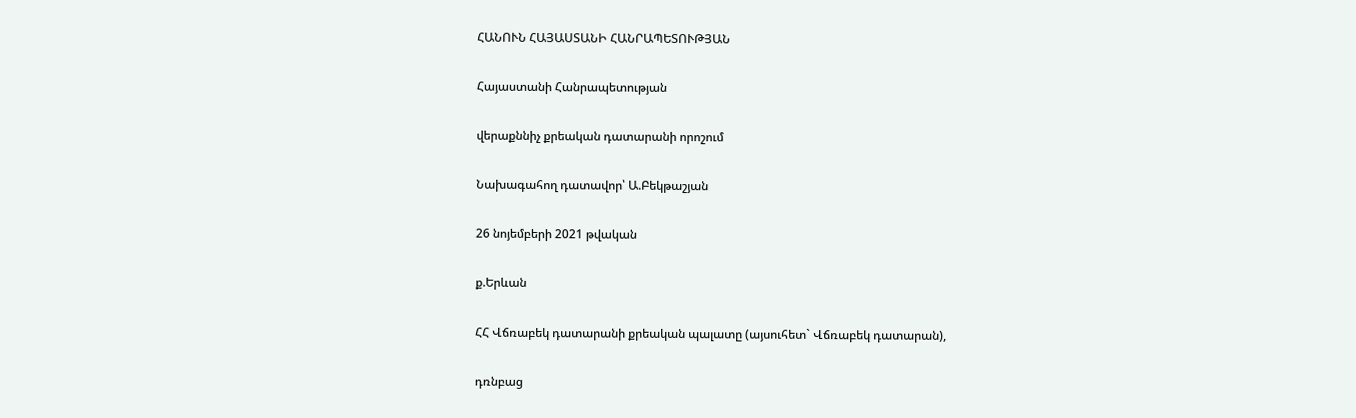ՀԱՆՈՒՆ ՀԱՅԱՍՏԱՆԻ ՀԱՆՐԱՊԵՏՈՒԹՅԱՆ

Հայաստանի Հանրապետության

վերաքննիչ քրեական դատարանի որոշում

Նախագահող դատավոր՝ Ա.Բեկթաշյան

26 նոյեմբերի 2021 թվական

ք.Երևան

ՀՀ Վճռաբեկ դատարանի քրեական պալատը (այսուհետ` Վճռաբեկ դատարան),

դռնբաց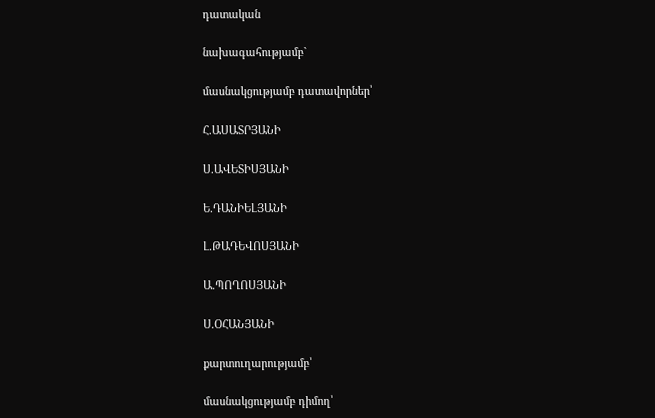դատական

նախագահությամբ`

մասնակցությամբ դատավորներ՝

Հ.ԱՍԱՏՐՅԱՆԻ

Ս.ԱՎԵՏԻՍՅԱՆԻ

Ե.ԴԱՆԻԵԼՅԱՆԻ

Լ.ԹԱԴԵՎՈՍՅԱՆԻ

Ա.ՊՈՂՈՍՅԱՆԻ

Ս.ՕՀԱՆՅԱՆԻ

քարտուղարությամբ՝

մասնակցությամբ դիմող՝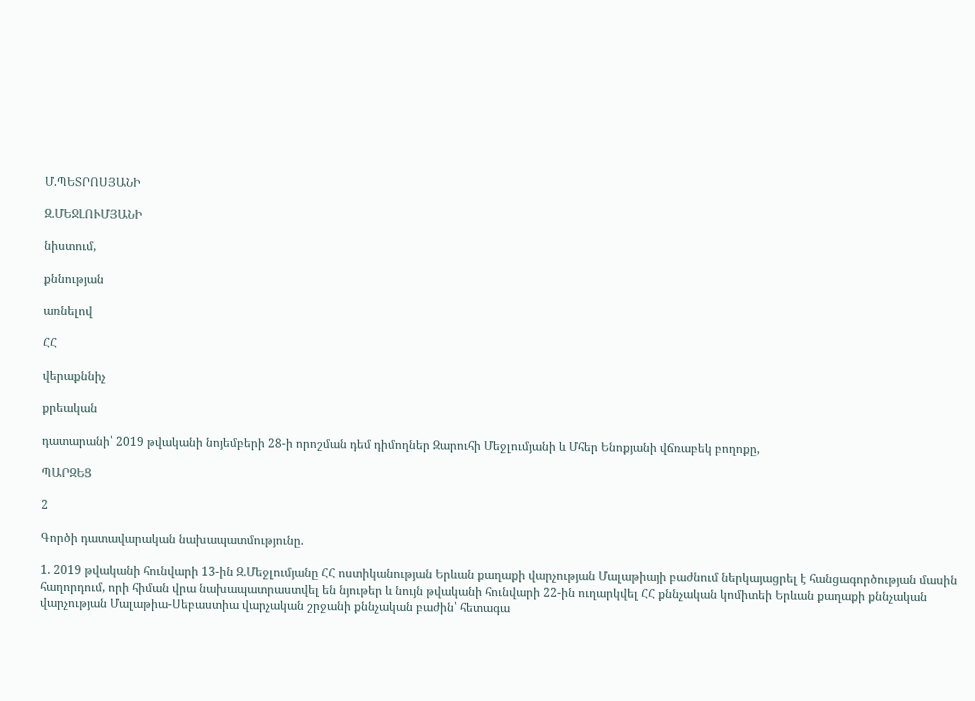Մ.ՊԵՏՐՈՍՅԱՆԻ

Զ.ՄԵՋԼՈՒՄՅԱՆԻ

նիստում,

քննության

առնելով

ՀՀ

վերաքննիչ

քրեական

դատարանի՝ 2019 թվականի նոյեմբերի 28-ի որոշման դեմ դիմողներ Զարուհի Մեջլումյանի և Մհեր Ենոքյանի վճռաբեկ բողոքը,

ՊԱՐԶԵՑ

2

Գործի դատավարական նախապատմությունը.

1. 2019 թվականի հունվարի 13-ին Զ.Մեջլումյանը ՀՀ ոստիկանության Երևան քաղաքի վարչության Մալաթիայի բաժնում ներկայացրել է հանցագործության մասին հաղորդում, որի հիման վրա նախապատրաստվել են նյութեր և նույն թվականի հունվարի 22-ին ուղարկվել ՀՀ քննչական կոմիտեի Երևան քաղաքի քննչական վարչության Մալաթիա-Սեբաստիա վարչական շրջանի քննչական բաժին՝ հետագա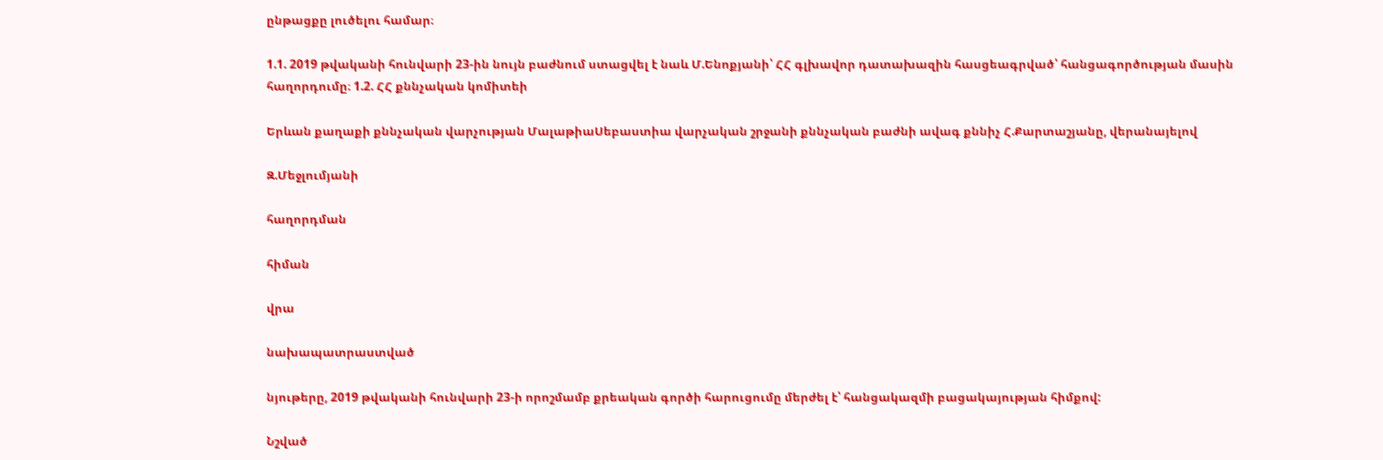ընթացքը լուծելու համար։

1.1. 2019 թվականի հունվարի 23-ին նույն բաժնում ստացվել է նաև Մ.Ենոքյանի՝ ՀՀ գլխավոր դատախազին հասցեագրված՝ հանցագործության մասին հաղորդումը։ 1.2. ՀՀ քննչական կոմիտեի

Երևան քաղաքի քննչական վարչության ՄալաթիաՍեբաստիա վարչական շրջանի քննչական բաժնի ավագ քննիչ Հ.Քարտաշյանը, վերանայելով

Զ.Մեջլումյանի

հաղորդման

հիման

վրա

նախապատրաստված

նյութերը, 2019 թվականի հունվարի 23-ի որոշմամբ քրեական գործի հարուցումը մերժել է՝ հանցակազմի բացակայության հիմքով:

Նշված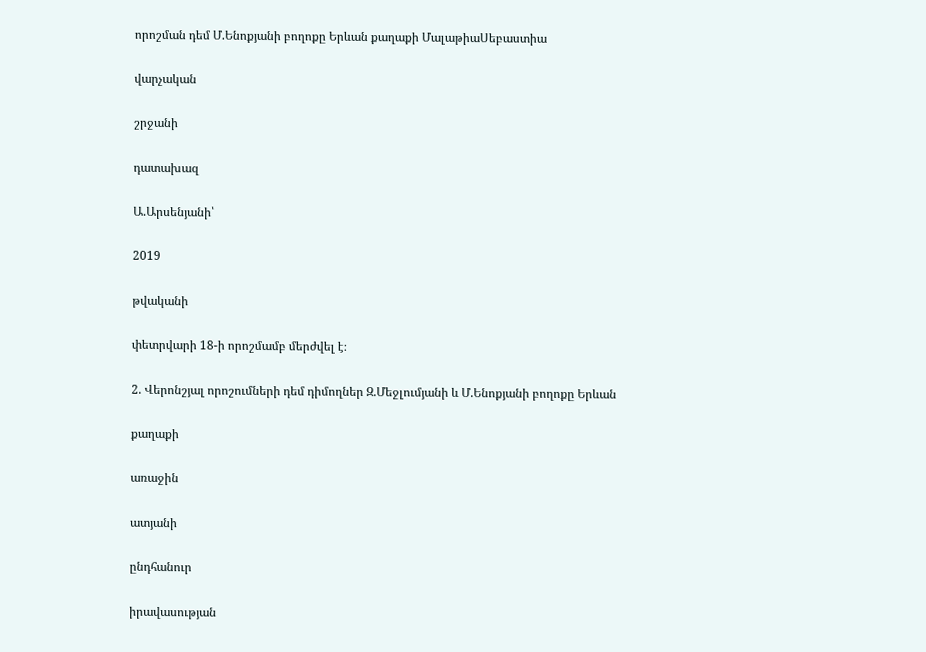որոշման դեմ Մ.Ենոքյանի բողոքը Երևան քաղաքի ՄալաթիաՍեբաստիա

վարչական

շրջանի

դատախազ

Ա.Արսենյանի՝

2019

թվականի

փետրվարի 18-ի որոշմամբ մերժվել է։

2. Վերոնշյալ որոշումների դեմ դիմողներ Զ.Մեջլումյանի և Մ.Ենոքյանի բողոքը Երևան

քաղաքի

առաջին

ատյանի

ընդհանուր

իրավասության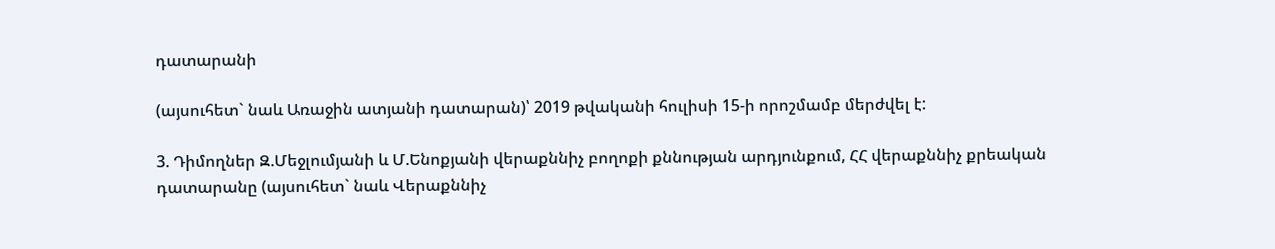դատարանի

(այսուհետ` նաև Առաջին ատյանի դատարան)՝ 2019 թվականի հուլիսի 15-ի որոշմամբ մերժվել է:

3. Դիմողներ Զ.Մեջլումյանի և Մ.Ենոքյանի վերաքննիչ բողոքի քննության արդյունքում, ՀՀ վերաքննիչ քրեական դատարանը (այսուհետ` նաև Վերաքննիչ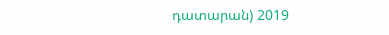դատարան) 2019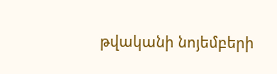թվականի նոյեմբերի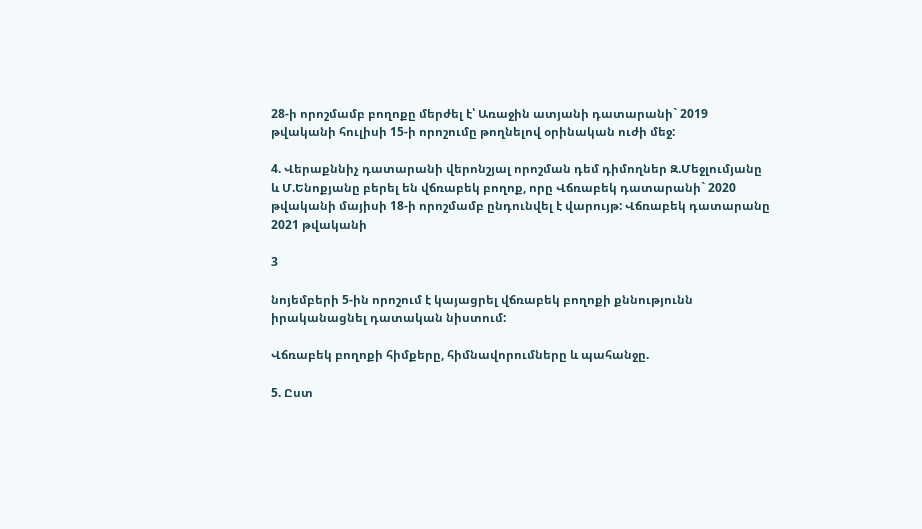28-ի որոշմամբ բողոքը մերժել է՝ Առաջին ատյանի դատարանի` 2019 թվականի հուլիսի 15-ի որոշումը թողնելով օրինական ուժի մեջ:

4. Վերաքննիչ դատարանի վերոնշյալ որոշման դեմ դիմողներ Զ.Մեջլումյանը և Մ.Ենոքյանը բերել են վճռաբեկ բողոք, որը Վճռաբեկ դատարանի` 2020 թվականի մայիսի 18-ի որոշմամբ ընդունվել է վարույթ: Վճռաբեկ դատարանը 2021 թվականի

3

նոյեմբերի 5-ին որոշում է կայացրել վճռաբեկ բողոքի քննությունն իրականացնել դատական նիստում:

Վճռաբեկ բողոքի հիմքերը, հիմնավորումները և պահանջը.

5. Ըստ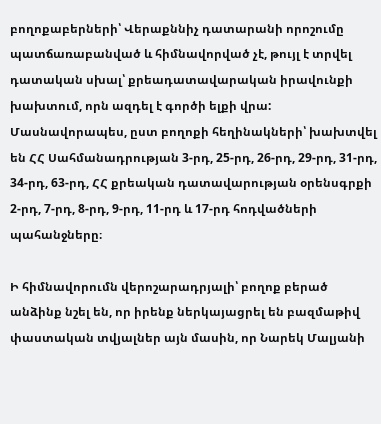բողոքաբերների՝ Վերաքննիչ դատարանի որոշումը պատճառաբանված և հիմնավորված չէ, թույլ է տրվել դատական սխալ՝ քրեադատավարական իրավունքի խախտում, որն ազդել է գործի ելքի վրա: Մասնավորապես, ըստ բողոքի հեղինակների՝ խախտվել են ՀՀ Սահմանադրության 3-րդ, 25-րդ, 26-րդ, 29-րդ, 31-րդ, 34-րդ, 63-րդ, ՀՀ քրեական դատավարության օրենսգրքի 2-րդ, 7-րդ, 8-րդ, 9-րդ, 11-րդ և 17-րդ հոդվածների պահանջները։

Ի հիմնավորումն վերոշարադրյալի՝ բողոք բերած անձինք նշել են, որ իրենք ներկայացրել են բազմաթիվ փաստական տվյալներ այն մասին, որ Նարեկ Մալյանի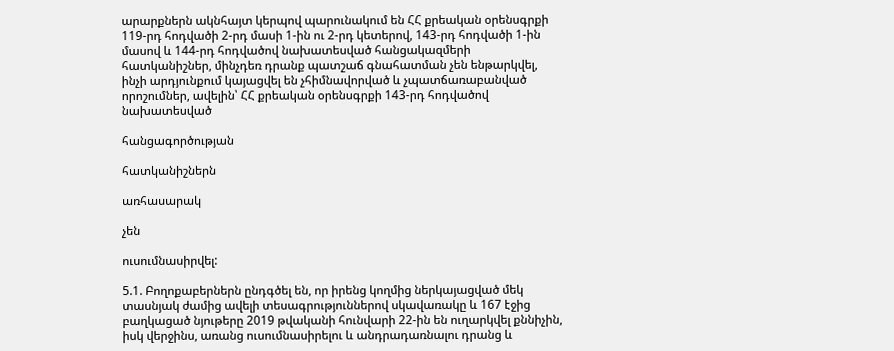արարքներն ակնհայտ կերպով պարունակում են ՀՀ քրեական օրենսգրքի 119-րդ հոդվածի 2-րդ մասի 1-ին ու 2-րդ կետերով, 143-րդ հոդվածի 1-ին մասով և 144-րդ հոդվածով նախատեսված հանցակազմերի հատկանիշներ, մինչդեռ դրանք պատշաճ գնահատման չեն ենթարկվել, ինչի արդյունքում կայացվել են չհիմնավորված և չպատճառաբանված որոշումներ, ավելին՝ ՀՀ քրեական օրենսգրքի 143-րդ հոդվածով նախատեսված

հանցագործության

հատկանիշներն

առհասարակ

չեն

ուսումնասիրվել:

5.1. Բողոքաբերներն ընդգծել են, որ իրենց կողմից ներկայացված մեկ տասնյակ ժամից ավելի տեսագրություններով սկավառակը և 167 էջից բաղկացած նյութերը 2019 թվականի հունվարի 22-ին են ուղարկվել քննիչին, իսկ վերջինս, առանց ուսումնասիրելու և անդրադառնալու դրանց և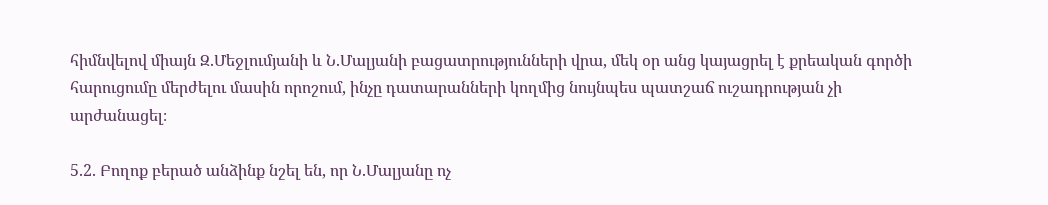հիմնվելով միայն Զ.Մեջլումյանի և Ն.Մալյանի բացատրությունների վրա, մեկ օր անց կայացրել է քրեական գործի հարուցումը մերժելու մասին որոշում, ինչը դատարանների կողմից նույնպես պատշաճ ուշադրության չի արժանացել։

5.2. Բողոք բերած անձինք նշել են, որ Ն.Մալյանը ոչ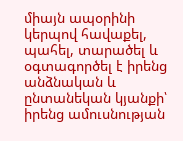միայն ապօրինի կերպով հավաքել, պահել, տարածել և օգտագործել է իրենց անձնական և ընտանեկան կյանքի՝ իրենց ամուսնության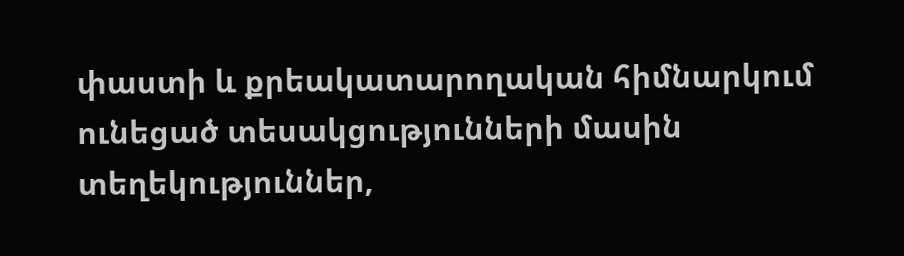փաստի և քրեակատարողական հիմնարկում ունեցած տեսակցությունների մասին տեղեկություններ,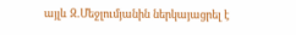այլև Զ.Մեջլումյանին ներկայացրել է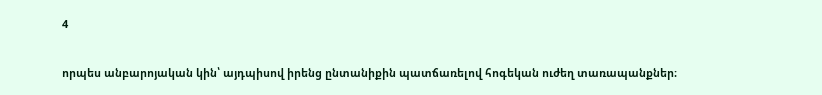4

որպես անբարոյական կին՝ այդպիսով իրենց ընտանիքին պատճառելով հոգեկան ուժեղ տառապանքներ։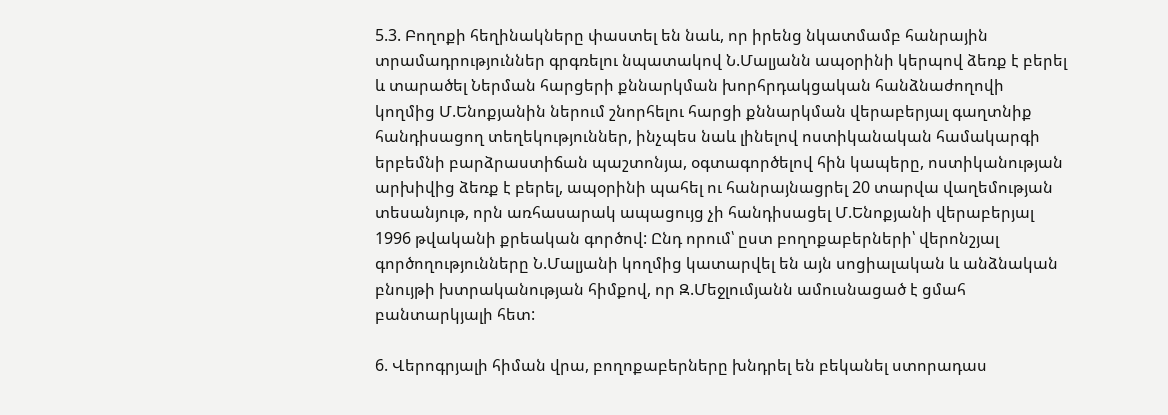5.3. Բողոքի հեղինակները փաստել են նաև, որ իրենց նկատմամբ հանրային տրամադրություններ գրգռելու նպատակով Ն.Մալյանն ապօրինի կերպով ձեռք է բերել և տարածել Ներման հարցերի քննարկման խորհրդակցական հանձնաժողովի կողմից Մ.Ենոքյանին ներում շնորհելու հարցի քննարկման վերաբերյալ գաղտնիք հանդիսացող տեղեկություններ, ինչպես նաև լինելով ոստիկանական համակարգի երբեմնի բարձրաստիճան պաշտոնյա, օգտագործելով հին կապերը, ոստիկանության արխիվից ձեռք է բերել, ապօրինի պահել ու հանրայնացրել 20 տարվա վաղեմության տեսանյութ, որն առհասարակ ապացույց չի հանդիսացել Մ.Ենոքյանի վերաբերյալ 1996 թվականի քրեական գործով: Ընդ որում՝ ըստ բողոքաբերների՝ վերոնշյալ գործողությունները Ն.Մալյանի կողմից կատարվել են այն սոցիալական և անձնական բնույթի խտրականության հիմքով, որ Զ.Մեջլումյանն ամուսնացած է ցմահ բանտարկյալի հետ:

6. Վերոգրյալի հիման վրա, բողոքաբերները խնդրել են բեկանել ստորադաս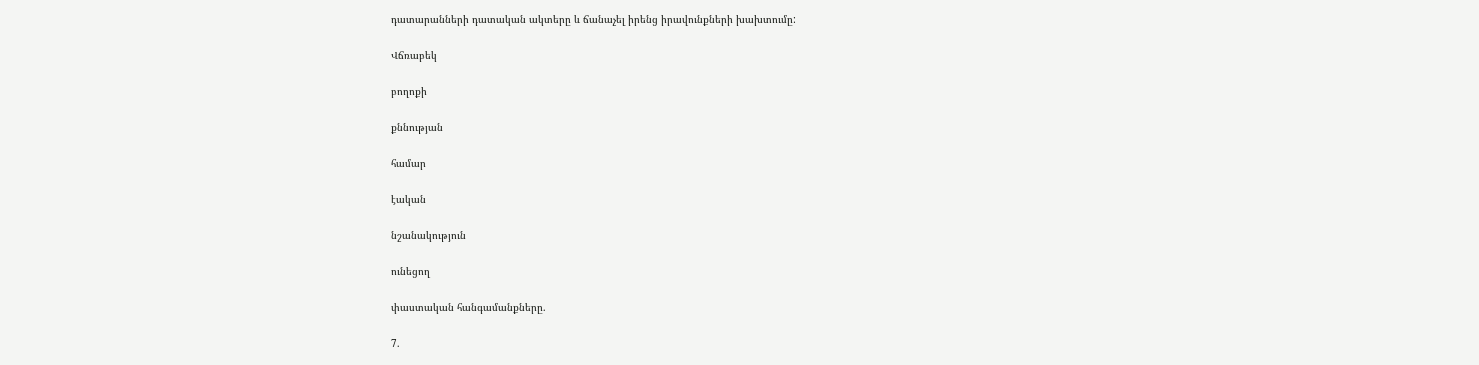դատարանների դատական ակտերը և ճանաչել իրենց իրավունքների խախտումը:

Վճռաբեկ

բողոքի

քննության

համար

էական

նշանակություն

ունեցող

փաստական հանգամանքները.

7.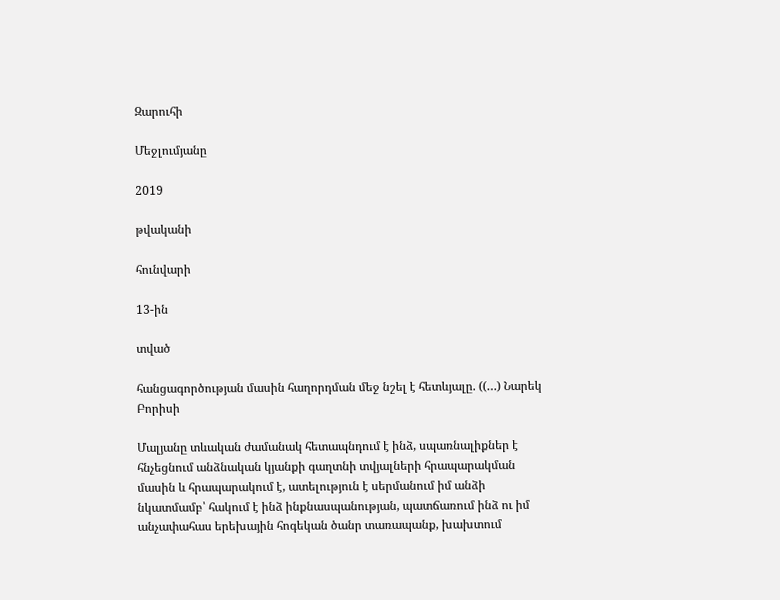Զարուհի

Մեջլումյանը

2019

թվականի

հունվարի

13-ին

տված

հանցագործության մասին հաղորդման մեջ նշել է հետևյալը. ((…) Նարեկ Բորիսի

Մալյանը տևական ժամանակ հետապնդում է ինձ, սպառնալիքներ է հնչեցնում անձնական կյանքի գաղտնի տվյալների հրապարակման մասին և հրապարակում է, ատելություն է սերմանում իմ անձի նկատմամբ՝ հակում է ինձ ինքնասպանության, պատճառում ինձ ու իմ անչափահաս երեխային հոգեկան ծանր տառապանք, խախտում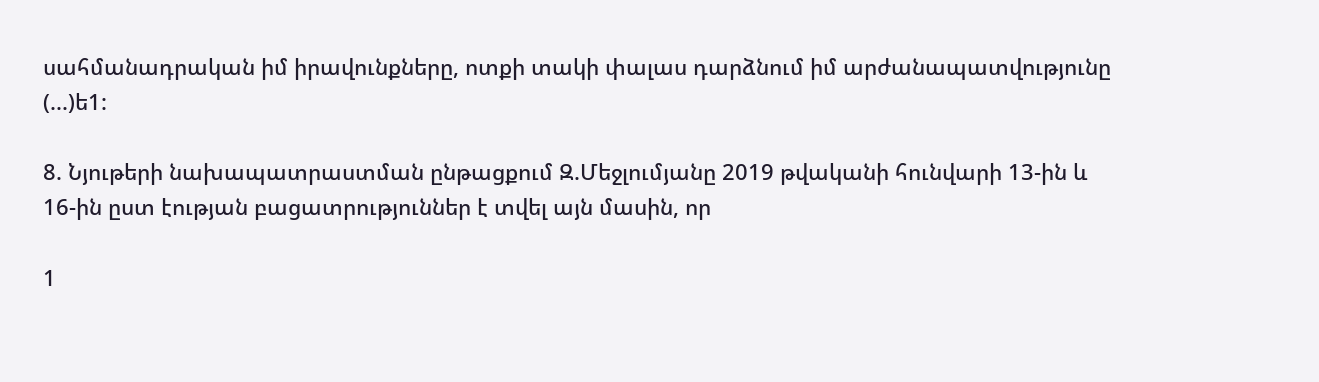սահմանադրական իմ իրավունքները, ոտքի տակի փալաս դարձնում իմ արժանապատվությունը (...)ե1:

8. Նյութերի նախապատրաստման ընթացքում Զ.Մեջլումյանը 2019 թվականի հունվարի 13-ին և 16-ին ըստ էության բացատրություններ է տվել այն մասին, որ

1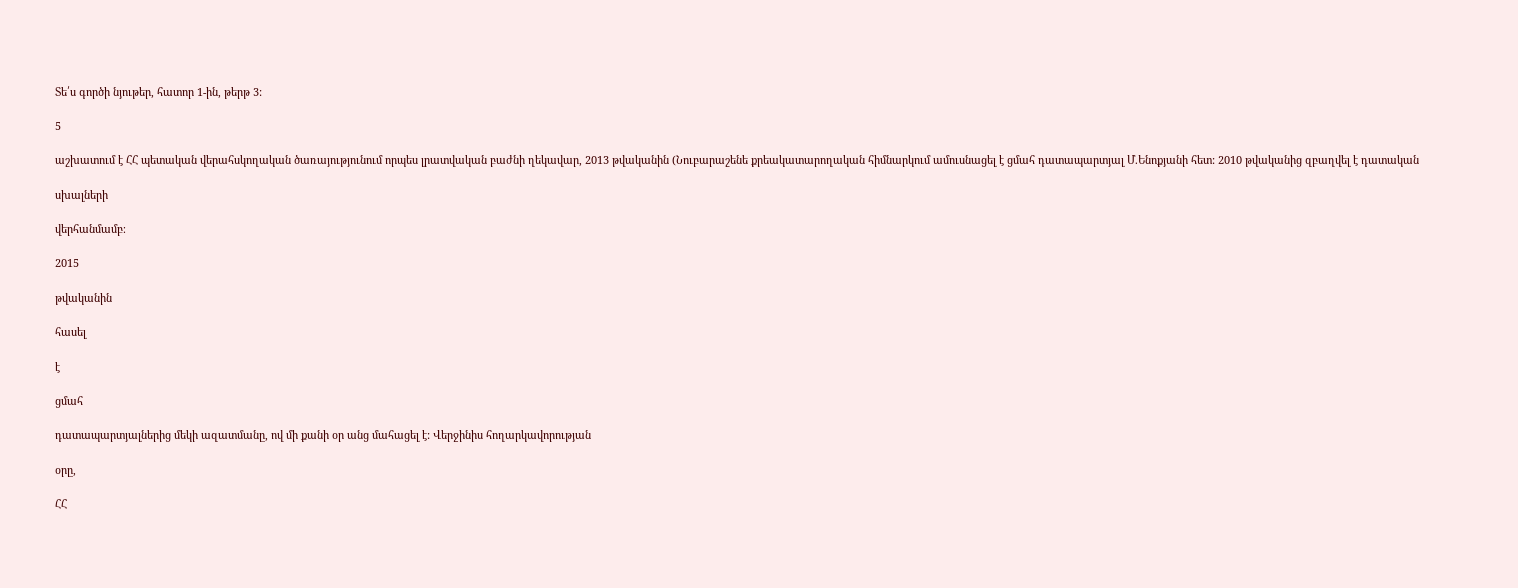Տե՛ս գործի նյութեր, հատոր 1-ին, թերթ 3:

5

աշխատում է ՀՀ պետական վերահսկողական ծառայությունում որպես լրատվական բաժնի ղեկավար, 2013 թվականին (Նուբարաշենե քրեակատարողական հիմնարկում ամուսնացել է ցմահ դատապարտյալ Մ.Ենոքյանի հետ: 2010 թվականից զբաղվել է դատական

սխալների

վերհանմամբ։

2015

թվականին

հասել

է

ցմահ

դատապարտյալներից մեկի ազատմանը, ով մի քանի օր անց մահացել է: Վերջինիս հողարկավորության

օրը,

ՀՀ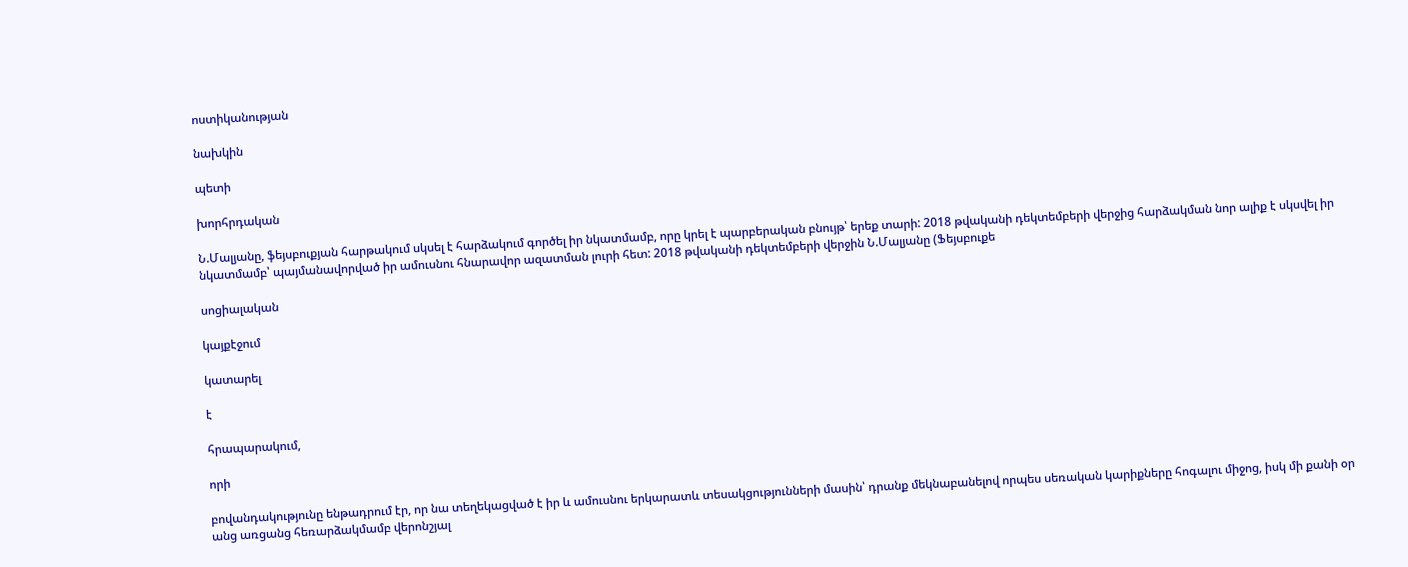ոստիկանության

նախկին

պետի

խորհրդական

Ն.Մալյանը, ֆեյսբուքյան հարթակում սկսել է հարձակում գործել իր նկատմամբ, որը կրել է պարբերական բնույթ՝ երեք տարի: 2018 թվականի դեկտեմբերի վերջից հարձակման նոր ալիք է սկսվել իր նկատմամբ՝ պայմանավորված իր ամուսնու հնարավոր ազատման լուրի հետ: 2018 թվականի դեկտեմբերի վերջին Ն.Մալյանը (Ֆեյսբուքե

սոցիալական

կայքէջում

կատարել

է

հրապարակում,

որի

բովանդակությունը ենթադրում էր, որ նա տեղեկացված է իր և ամուսնու երկարատև տեսակցությունների մասին՝ դրանք մեկնաբանելով որպես սեռական կարիքները հոգալու միջոց, իսկ մի քանի օր անց առցանց հեռարձակմամբ վերոնշյալ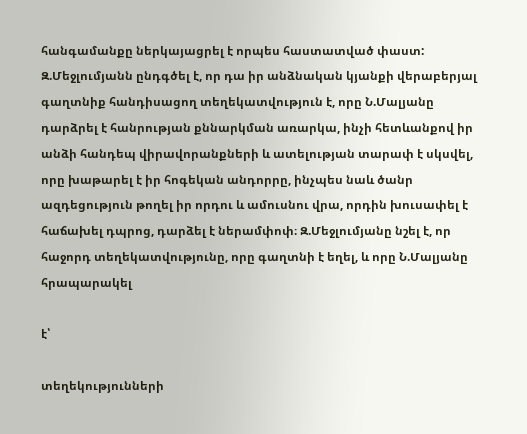հանգամանքը ներկայացրել է որպես հաստատված փաստ: Զ.Մեջլումյանն ընդգծել է, որ դա իր անձնական կյանքի վերաբերյալ գաղտնիք հանդիսացող տեղեկատվություն է, որը Ն.Մալյանը դարձրել է հանրության քննարկման առարկա, ինչի հետևանքով իր անձի հանդեպ վիրավորանքների և ատելության տարափ է սկսվել, որը խաթարել է իր հոգեկան անդորրը, ինչպես նաև ծանր ազդեցություն թողել իր որդու և ամուսնու վրա, որդին խուսափել է հաճախել դպրոց, դարձել է ներամփոփ։ Զ.Մեջլումյանը նշել է, որ հաջորդ տեղեկատվությունը, որը գաղտնի է եղել, և որը Ն.Մալյանը հրապարակել

է՝

տեղեկությունների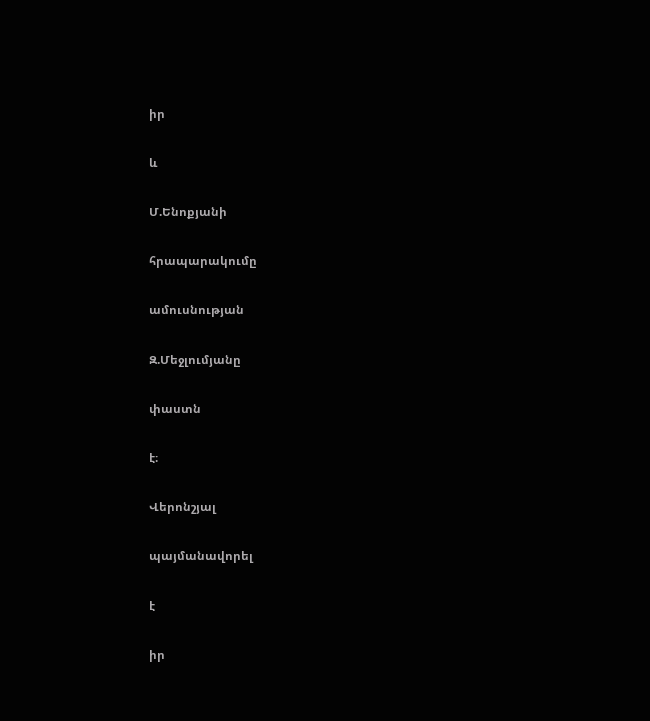իր

և

Մ.Ենոքյանի

հրապարակումը

ամուսնության

Զ.Մեջլումյանը

փաստն

է։

Վերոնշյալ

պայմանավորել

է

իր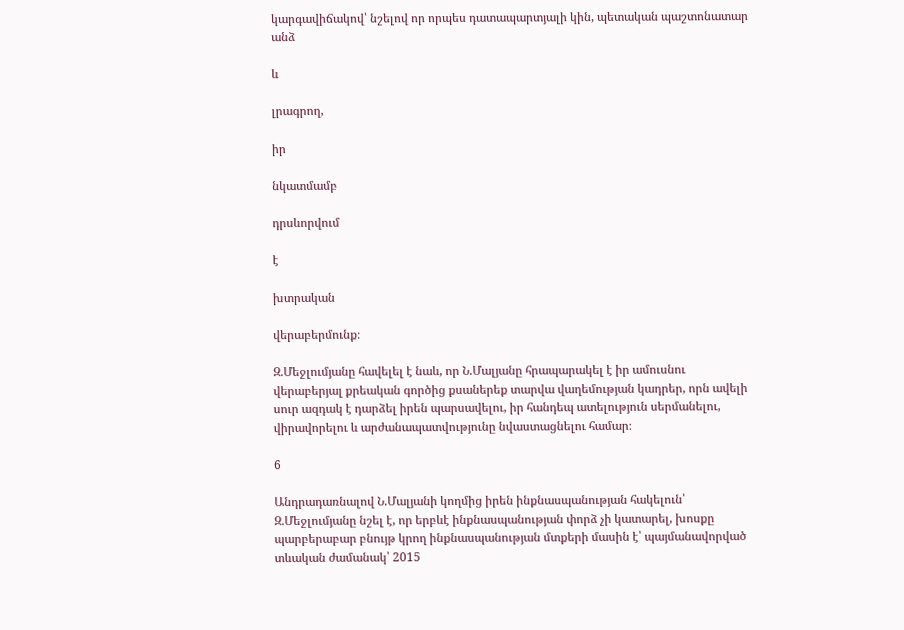կարգավիճակով՝ նշելով որ որպես դատապարտյալի կին, պետական պաշտոնատար անձ

և

լրագրող,

իր

նկատմամբ

դրսևորվում

է

խտրական

վերաբերմունք։

Զ.Մեջլումյանը հավելել է նաև, որ Ն.Մալյանը հրապարակել է իր ամուսնու վերաբերյալ քրեական գործից քսաներեք տարվա վաղեմության կադրեր, որն ավելի սուր ազդակ է դարձել իրեն պարսավելու, իր հանդեպ ատելություն սերմանելու, վիրավորելու և արժանապատվությունը նվաստացնելու համար։

6

Անդրադառնալով Ն.Մալյանի կողմից իրեն ինքնասպանության հակելուն՝ Զ.Մեջլումյանը նշել է, որ երբևէ ինքնասպանության փորձ չի կատարել, խոսքը պարբերաբար բնույթ կրող ինքնասպանության մտքերի մասին է՝ պայմանավորված տևական ժամանակ՝ 2015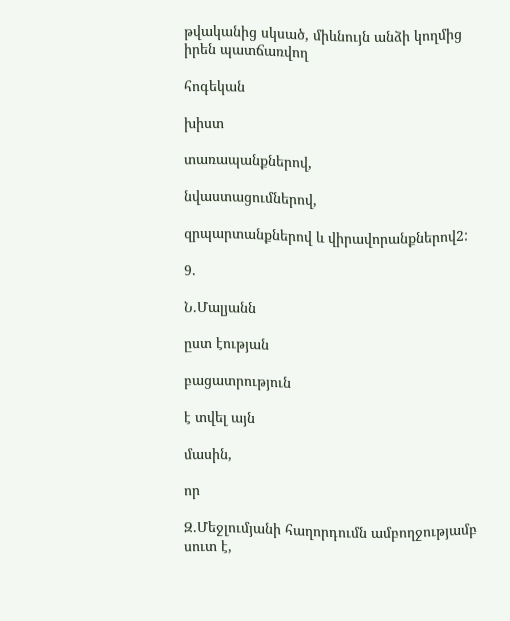թվականից սկսած, միևնույն անձի կողմից իրեն պատճառվող

հոգեկան

խիստ

տառապանքներով,

նվաստացումներով,

զրպարտանքներով և վիրավորանքներով2:

9.

Ն.Մալյանն

ըստ էության

բացատրություն

է տվել այն

մասին,

որ

Զ.Մեջլումյանի հաղորդումն ամբողջությամբ սուտ է,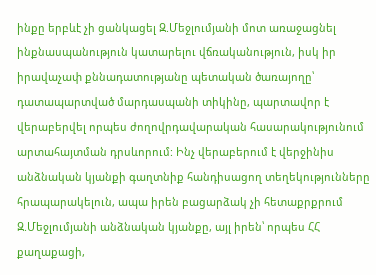ինքը երբևէ չի ցանկացել Զ.Մեջլումյանի մոտ առաջացնել ինքնասպանություն կատարելու վճռականություն, իսկ իր իրավաչափ քննադատությանը պետական ծառայողը՝ դատապարտված մարդասպանի տիկինը, պարտավոր է վերաբերվել որպես ժողովրդավարական հասարակությունում արտահայտման դրսևորում: Ինչ վերաբերում է վերջինիս անձնական կյանքի գաղտնիք հանդիսացող տեղեկությունները հրապարակելուն, ապա իրեն բացարձակ չի հետաքրքրում Զ.Մեջլումյանի անձնական կյանքը, այլ իրեն՝ որպես ՀՀ քաղաքացի,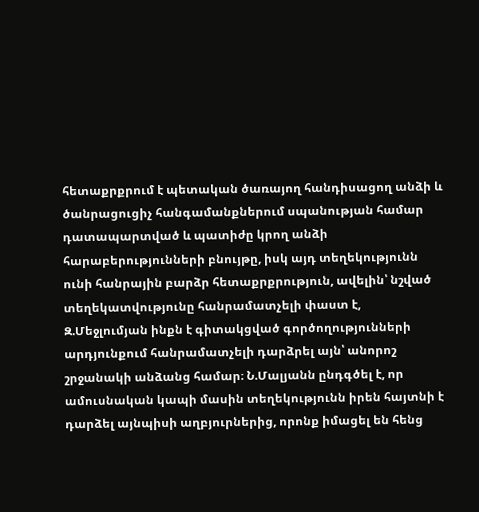հետաքրքրում է պետական ծառայող հանդիսացող անձի և ծանրացուցիչ հանգամանքներում սպանության համար դատապարտված և պատիժը կրող անձի հարաբերությունների բնույթը, իսկ այդ տեղեկությունն ունի հանրային բարձր հետաքրքրություն, ավելին՝ նշված տեղեկատվությունը հանրամատչելի փաստ է, Զ.Մեջլումյան ինքն է գիտակցված գործողությունների արդյունքում հանրամատչելի դարձրել այն՝ անորոշ շրջանակի անձանց համար։ Ն.Մալյանն ընդգծել է, որ ամուսնական կապի մասին տեղեկությունն իրեն հայտնի է դարձել այնպիսի աղբյուրներից, որոնք իմացել են հենց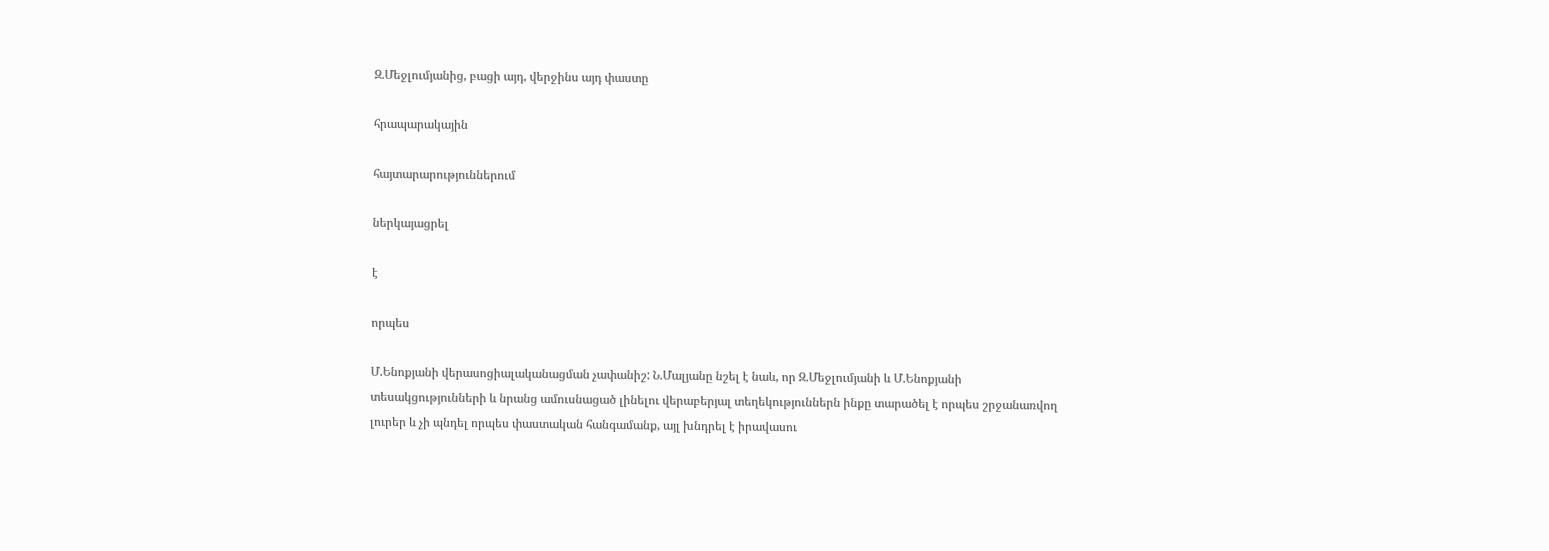Զ.Մեջլումյանից, բացի այդ, վերջինս այդ փաստը

հրապարակային

հայտարարություններում

ներկայացրել

է

որպես

Մ.Ենոքյանի վերասոցիալականացման չափանիշ: Ն.Մալյանը նշել է նաև, որ Զ.Մեջլումյանի և Մ.Ենոքյանի տեսակցությունների և նրանց ամուսնացած լինելու վերաբերյալ տեղեկություններն ինքը տարածել է որպես շրջանառվող լուրեր և չի պնդել որպես փաստական հանգամանք, այլ խնդրել է իրավասու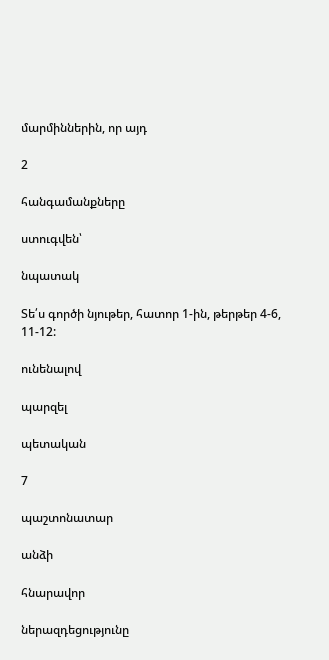մարմիններին, որ այդ

2

հանգամանքները

ստուգվեն՝

նպատակ

Տե՛ս գործի նյութեր, հատոր 1-ին, թերթեր 4-6, 11-12:

ունենալով

պարզել

պետական

7

պաշտոնատար

անձի

հնարավոր

ներազդեցությունը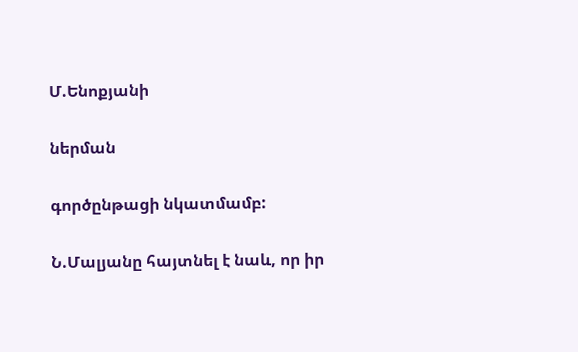Մ.Ենոքյանի

ներման

գործընթացի նկատմամբ:

Ն.Մալյանը հայտնել է նաև, որ իր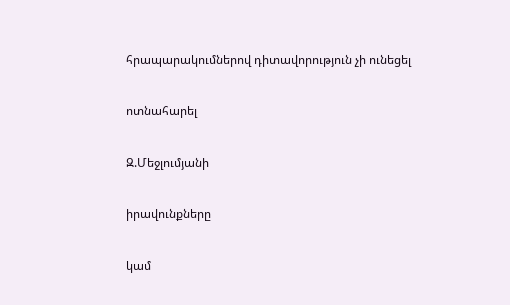հրապարակումներով դիտավորություն չի ունեցել

ոտնահարել

Զ.Մեջլումյանի

իրավունքները

կամ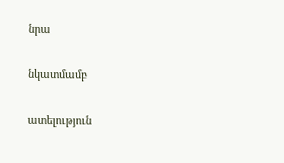նրա

նկատմամբ

ատելություն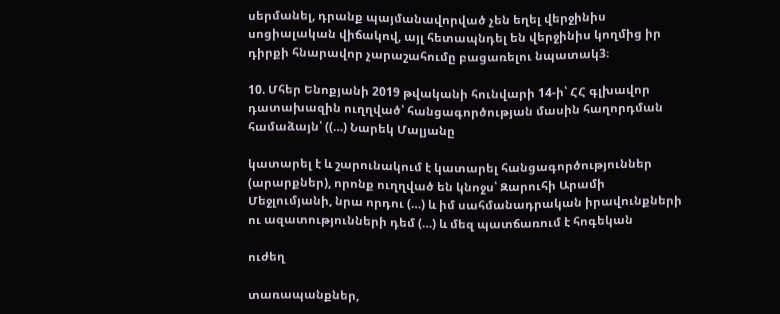սերմանել, դրանք պայմանավորված չեն եղել վերջինիս սոցիալական վիճակով, այլ հետապնդել են վերջինիս կողմից իր դիրքի հնարավոր չարաշահումը բացառելու նպատակ3։

10. Մհեր Ենոքյանի 2019 թվականի հունվարի 14-ի՝ ՀՀ գլխավոր դատախազին ուղղված՝ հանցագործության մասին հաղորդման համաձայն՝ ((…) Նարեկ Մալյանը

կատարել է և շարունակում է կատարել հանցագործություններ (արարքներ), որոնք ուղղված են կնոջս՝ Զարուհի Արամի Մեջլումյանի, նրա որդու (…) և իմ սահմանադրական իրավունքների ու ազատությունների դեմ (…) և մեզ պատճառում է հոգեկան

ուժեղ

տառապանքներ,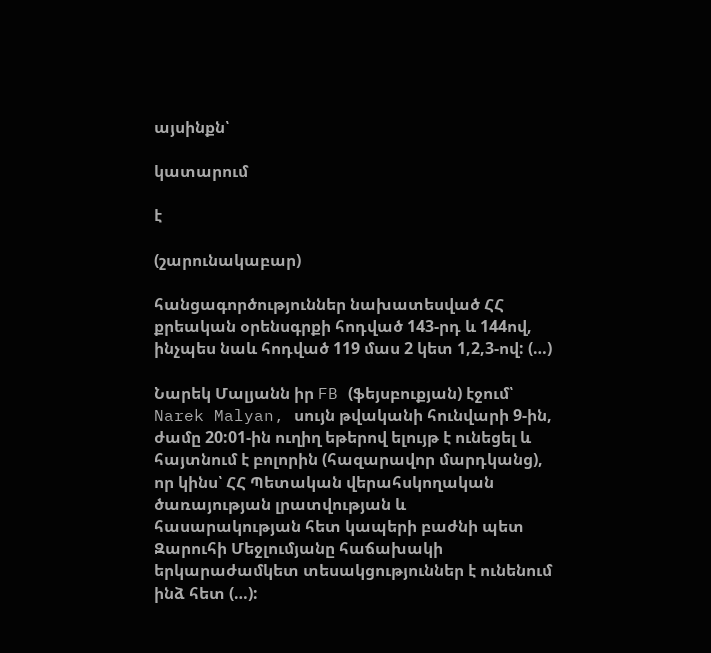այսինքն՝

կատարում

է

(շարունակաբար)

հանցագործություններ նախատեսված ՀՀ քրեական օրենսգրքի հոդված 143-րդ և 144ով, ինչպես նաև հոդված 119 մաս 2 կետ 1,2,3-ով: (…)

Նարեկ Մալյանն իր FB (ֆեյսբուքյան) էջում՝ Narek Malyan, սույն թվականի հունվարի 9-ին, ժամը 20:01-ին ուղիղ եթերով ելույթ է ունեցել և հայտնում է բոլորին (հազարավոր մարդկանց), որ կինս՝ ՀՀ Պետական վերահսկողական ծառայության լրատվության և հասարակության հետ կապերի բաժնի պետ Զարուհի Մեջլումյանը հաճախակի երկարաժամկետ տեսակցություններ է ունենում ինձ հետ (…):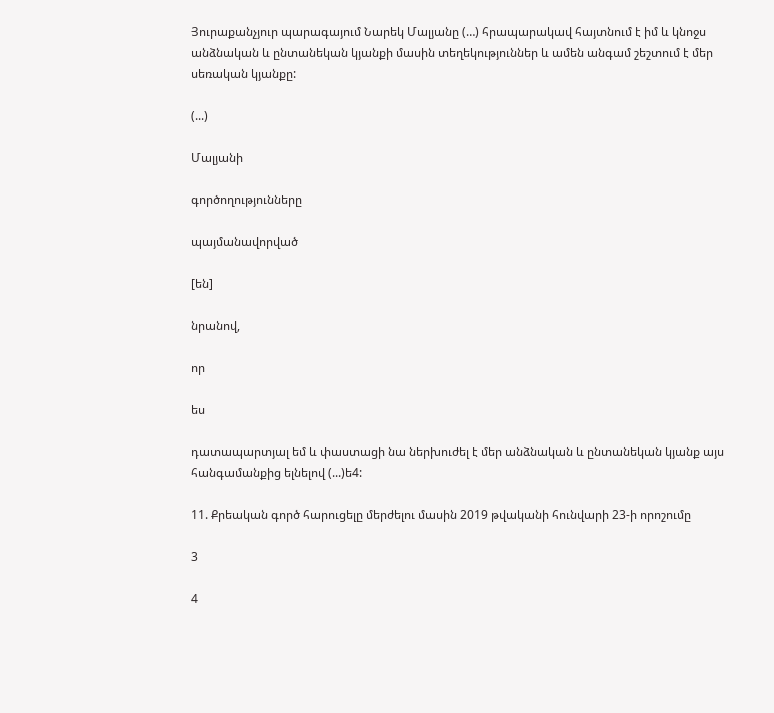Յուրաքանչյուր պարագայում Նարեկ Մալյանը (…) հրապարակավ հայտնում է իմ և կնոջս անձնական և ընտանեկան կյանքի մասին տեղեկություններ և ամեն անգամ շեշտում է մեր սեռական կյանքը:

(...)

Մալյանի

գործողությունները

պայմանավորված

[են]

նրանով,

որ

ես

դատապարտյալ եմ և փաստացի նա ներխուժել է մեր անձնական և ընտանեկան կյանք այս հանգամանքից ելնելով (...)ե4:

11. Քրեական գործ հարուցելը մերժելու մասին 2019 թվականի հունվարի 23-ի որոշումը

3

4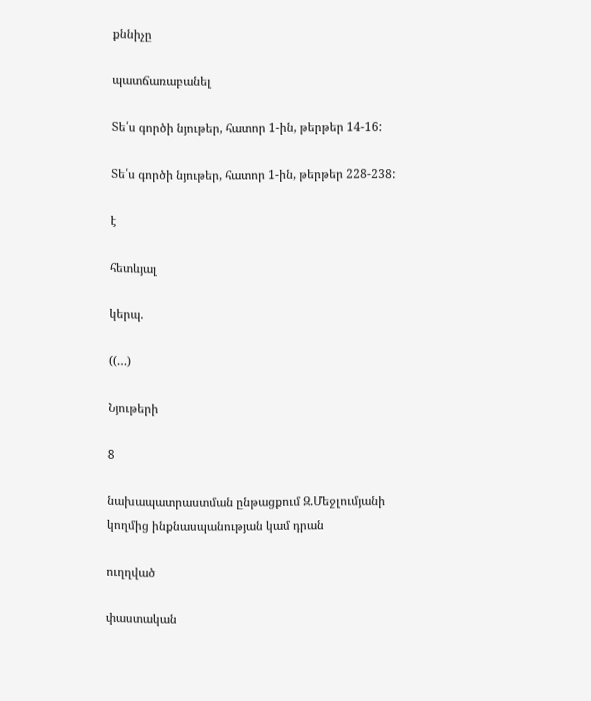քննիչը

պատճառաբանել

Տե՛ս գործի նյութեր, հատոր 1-ին, թերթեր 14-16:

Տե՛ս գործի նյութեր, հատոր 1-ին, թերթեր 228-238:

է

հետևյալ

կերպ.

((…)

Նյութերի

8

նախապատրաստման ընթացքում Զ.Մեջլումյանի կողմից ինքնասպանության կամ դրան

ուղղված

փաստական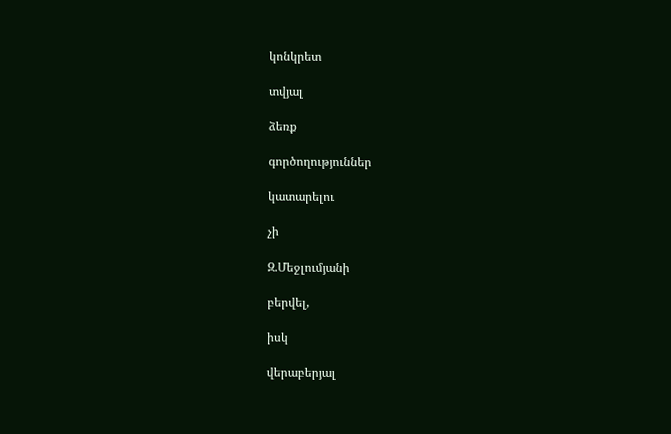կոնկրետ

տվյալ

ձեռք

գործողություններ

կատարելու

չի

Զ.Մեջլումյանի

բերվել,

իսկ

վերաբերյալ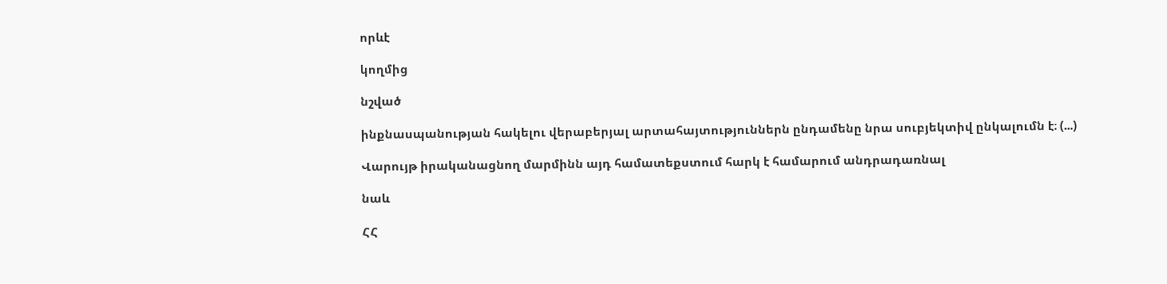որևէ

կողմից

նշված

ինքնասպանության հակելու վերաբերյալ արտահայտություններն ընդամենը նրա սուբյեկտիվ ընկալումն է։ (...)

Վարույթ իրականացնող մարմինն այդ համատեքստում հարկ է համարում անդրադառնալ

նաև

ՀՀ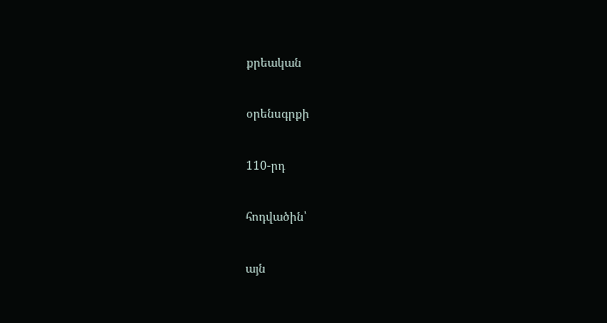քրեական

օրենսգրքի

110-րդ

հոդվածին՝

այն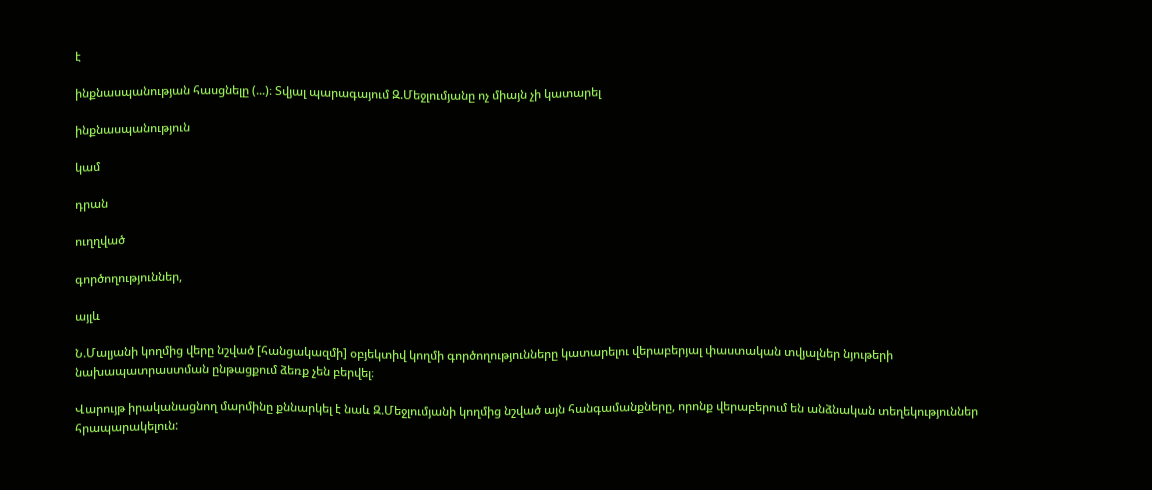է

ինքնասպանության հասցնելը (...)։ Տվյալ պարագայում Զ.Մեջլումյանը ոչ միայն չի կատարել

ինքնասպանություն

կամ

դրան

ուղղված

գործողություններ,

այլև

Ն.Մալյանի կողմից վերը նշված [հանցակազմի] օբյեկտիվ կողմի գործողությունները կատարելու վերաբերյալ փաստական տվյալներ նյութերի նախապատրաստման ընթացքում ձեռք չեն բերվել։

Վարույթ իրականացնող մարմինը քննարկել է նաև Զ.Մեջլումյանի կողմից նշված այն հանգամանքները, որոնք վերաբերում են անձնական տեղեկություններ հրապարակելուն: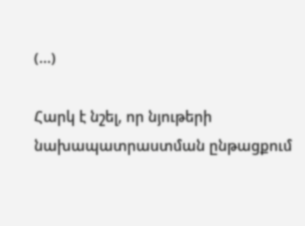(...)

Հարկ է նշել, որ նյութերի նախապատրաստման ընթացքում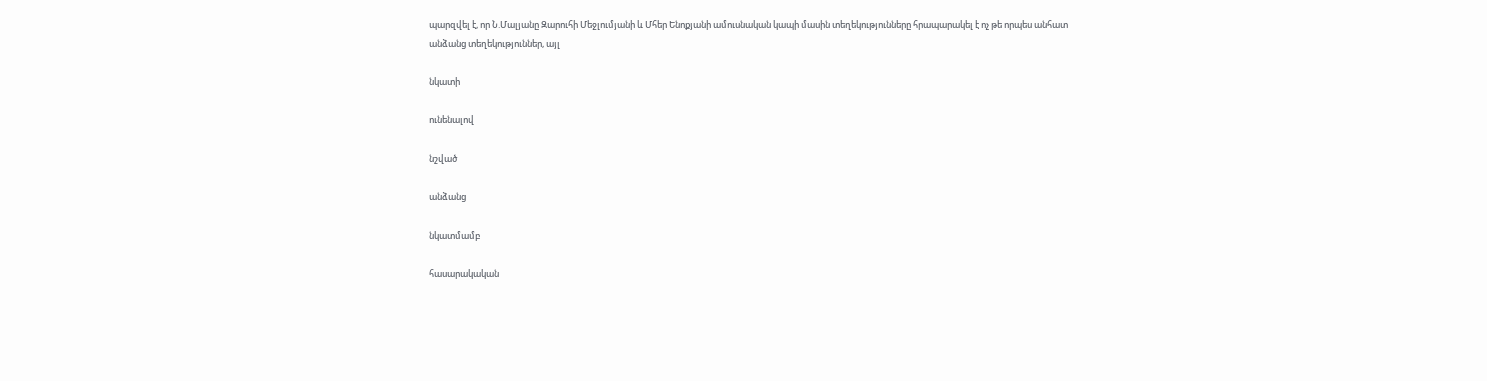պարզվել է, որ Ն.Մալյանը Զարուհի Մեջլումյանի և Մհեր Ենոքյանի ամուսնական կապի մասին տեղեկությունները հրապարակել է ոչ թե որպես անհատ անձանց տեղեկություններ, այլ

նկատի

ունենալով

նշված

անձանց

նկատմամբ

հասարակական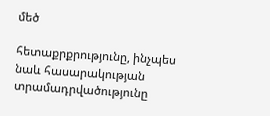մեծ

հետաքրքրությունը, ինչպես նաև հասարակության տրամադրվածությունը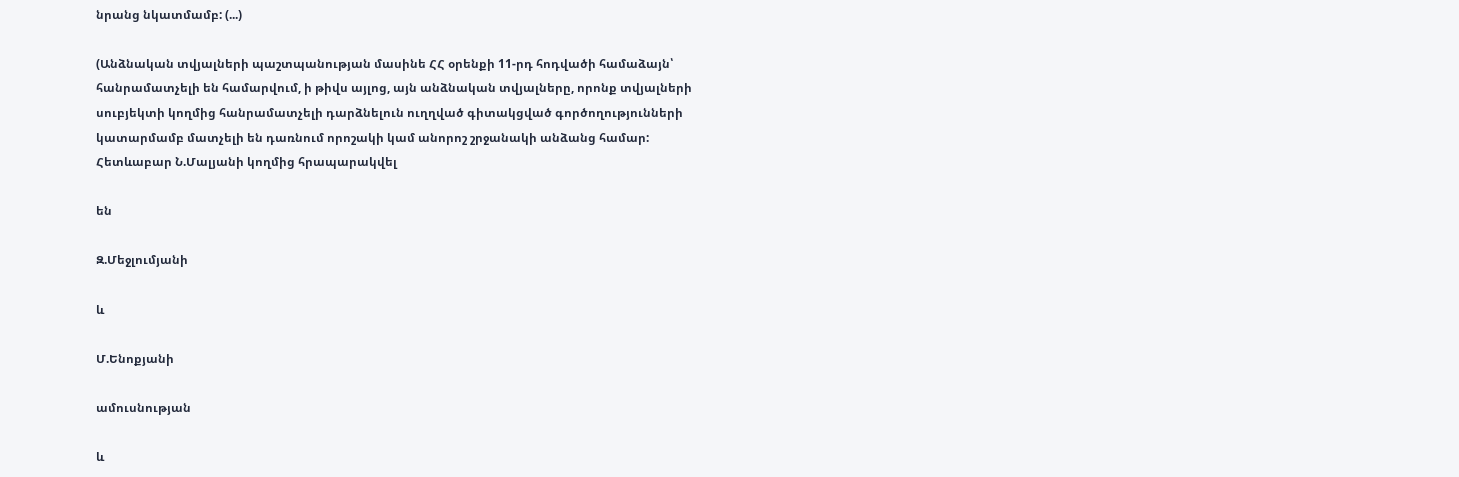նրանց նկատմամբ: (...)

(Անձնական տվյալների պաշտպանության մասինե ՀՀ օրենքի 11-րդ հոդվածի համաձայն՝ հանրամատչելի են համարվում, ի թիվս այլոց, այն անձնական տվյալները, որոնք տվյալների սուբյեկտի կողմից հանրամատչելի դարձնելուն ուղղված գիտակցված գործողությունների կատարմամբ մատչելի են դառնում որոշակի կամ անորոշ շրջանակի անձանց համար: Հետևաբար Ն.Մալյանի կողմից հրապարակվել

են

Զ.Մեջլումյանի

և

Մ.Ենոքյանի

ամուսնության

և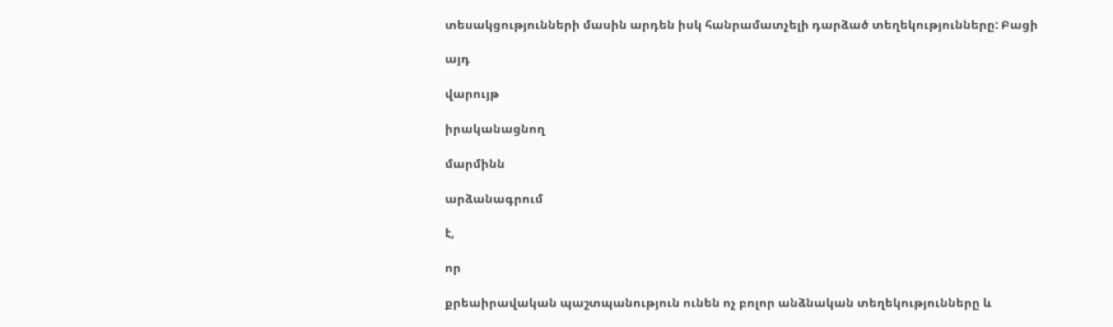տեսակցությունների մասին արդեն իսկ հանրամատչելի դարձած տեղեկությունները: Բացի

այդ

վարույթ

իրականացնող

մարմինն

արձանագրում

է,

որ

քրեաիրավական պաշտպանություն ունեն ոչ բոլոր անձնական տեղեկությունները և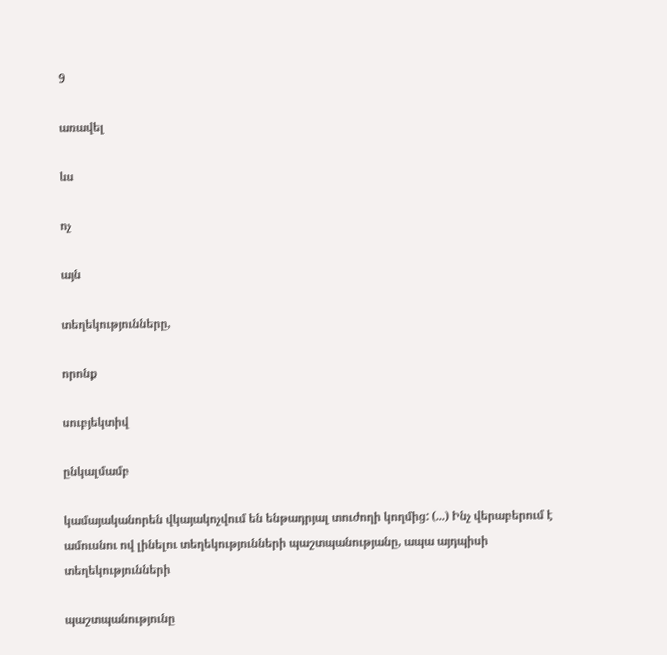9

առավել

ևս

ոչ

այն

տեղեկությունները,

որոնք

սուբյեկտիվ

ընկալմամբ

կամայականորեն վկայակոչվում են ենթադրյալ տուժողի կողմից: (...) Ինչ վերաբերում է ամուսնու ով լինելու տեղեկությունների պաշտպանությանը, ապա այդպիսի տեղեկությունների

պաշտպանությունը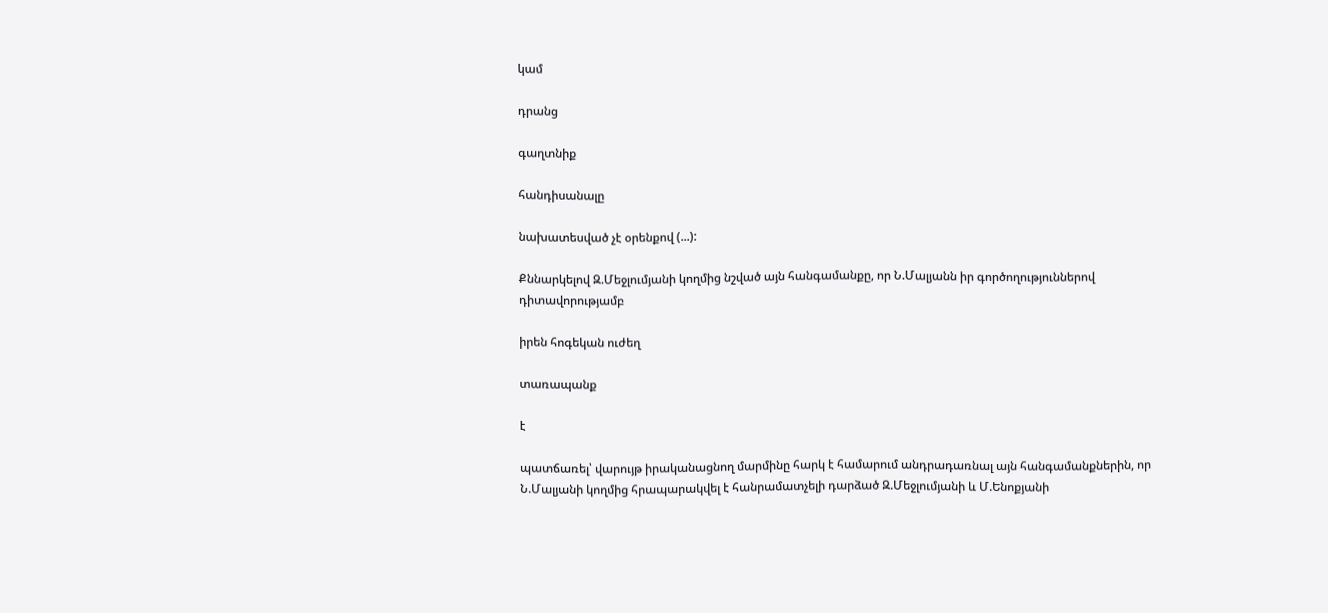կամ

դրանց

գաղտնիք

հանդիսանալը

նախատեսված չէ օրենքով (...):

Քննարկելով Զ.Մեջլումյանի կողմից նշված այն հանգամանքը, որ Ն.Մալյանն իր գործողություններով դիտավորությամբ

իրեն հոգեկան ուժեղ

տառապանք

է

պատճառել՝ վարույթ իրականացնող մարմինը հարկ է համարում անդրադառնալ այն հանգամանքներին, որ Ն.Մալյանի կողմից հրապարակվել է հանրամատչելի դարձած Զ.Մեջլումյանի և Մ.Ենոքյանի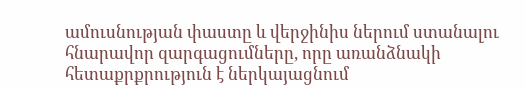ամուսնության փաստը և վերջինիս ներում ստանալու հնարավոր զարգացումները, որը առանձնակի հետաքրքրություն է ներկայացնում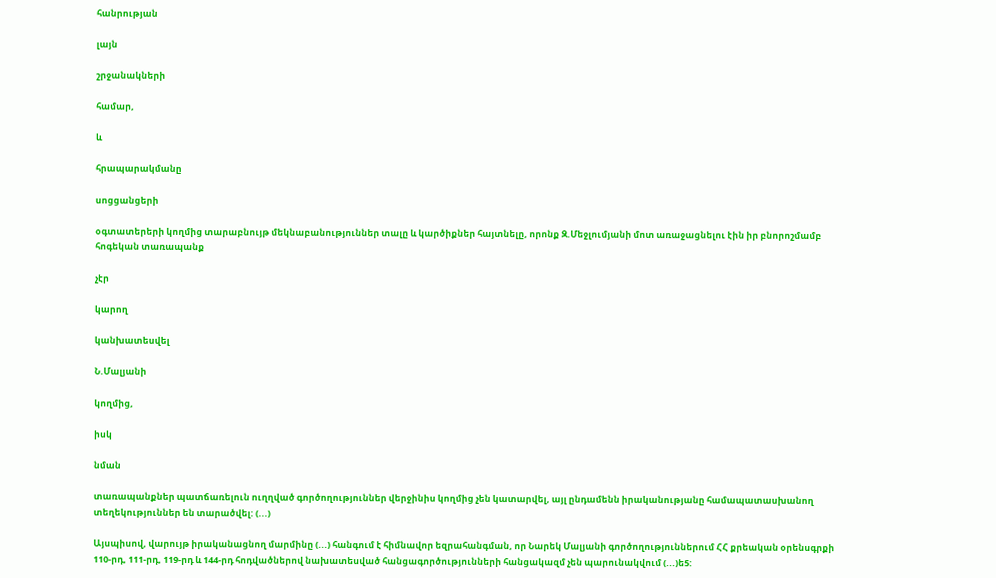հանրության

լայն

շրջանակների

համար,

և

հրապարակմանը

սոցցանցերի

օգտատերերի կողմից տարաբնույթ մեկնաբանություններ տալը և կարծիքներ հայտնելը, որոնք Զ.Մեջլումյանի մոտ առաջացնելու էին իր բնորոշմամբ հոգեկան տառապանք

չէր

կարող

կանխատեսվել

Ն.Մալյանի

կողմից,

իսկ

նման

տառապանքներ պատճառելուն ուղղված գործողություններ վերջինիս կողմից չեն կատարվել, այլ ընդամենն իրականությանը համապատասխանող տեղեկություններ են տարածվել: (...)

Այսպիսով, վարույթ իրականացնող մարմինը (...) հանգում է հիմնավոր եզրահանգման, որ Նարեկ Մալյանի գործողություններում ՀՀ քրեական օրենսգրքի 110-րդ, 111-րդ, 119-րդ և 144-րդ հոդվածներով նախատեսված հանցագործությունների հանցակազմ չեն պարունակվում (...)ե5: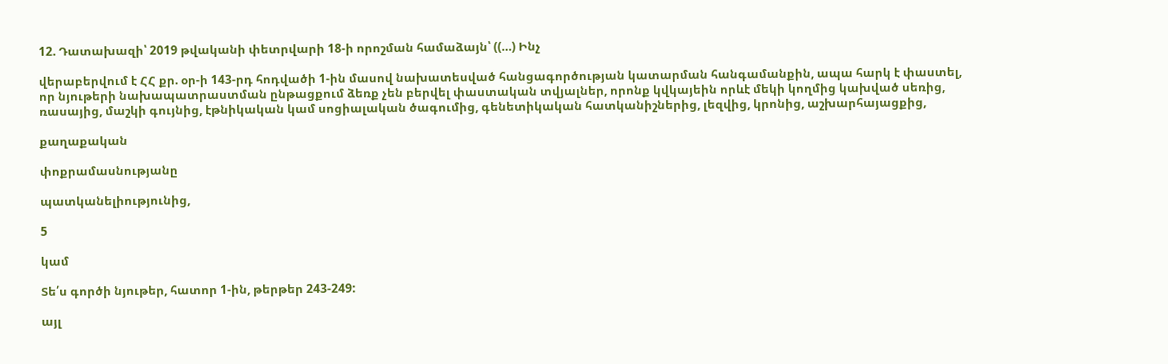12. Դատախազի՝ 2019 թվականի փետրվարի 18-ի որոշման համաձայն՝ ((…) Ինչ

վերաբերվում է ՀՀ քր. օր-ի 143-րդ հոդվածի 1-ին մասով նախատեսված հանցագործության կատարման հանգամանքին, ապա հարկ է փաստել, որ նյութերի նախապատրաստման ընթացքում ձեռք չեն բերվել փաստական տվյալներ, որոնք կվկայեին որևէ մեկի կողմից կախված սեռից, ռասայից, մաշկի գույնից, էթնիկական կամ սոցիալական ծագումից, գենետիկական հատկանիշներից, լեզվից, կրոնից, աշխարհայացքից,

քաղաքական

փոքրամասնությանը

պատկանելիությունից,

5

կամ

Տե՛ս գործի նյութեր, հատոր 1-ին, թերթեր 243-249:

այլ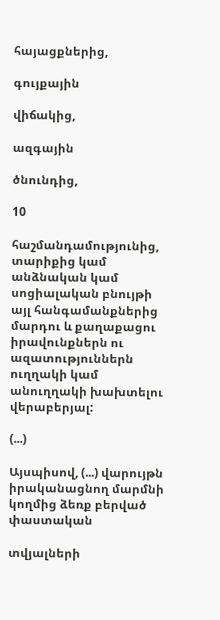հայացքներից,

գույքային

վիճակից,

ազգային

ծնունդից,

10

հաշմանդամությունից, տարիքից կամ անձնական կամ սոցիալական բնույթի այլ հանգամանքներից մարդու և քաղաքացու իրավունքներն ու ազատություններն ուղղակի կամ անուղղակի խախտելու վերաբերյալ:

(...)

Այսպիսով, (...) վարույթն իրականացնող մարմնի կողմից ձեռք բերված փաստական

տվյալների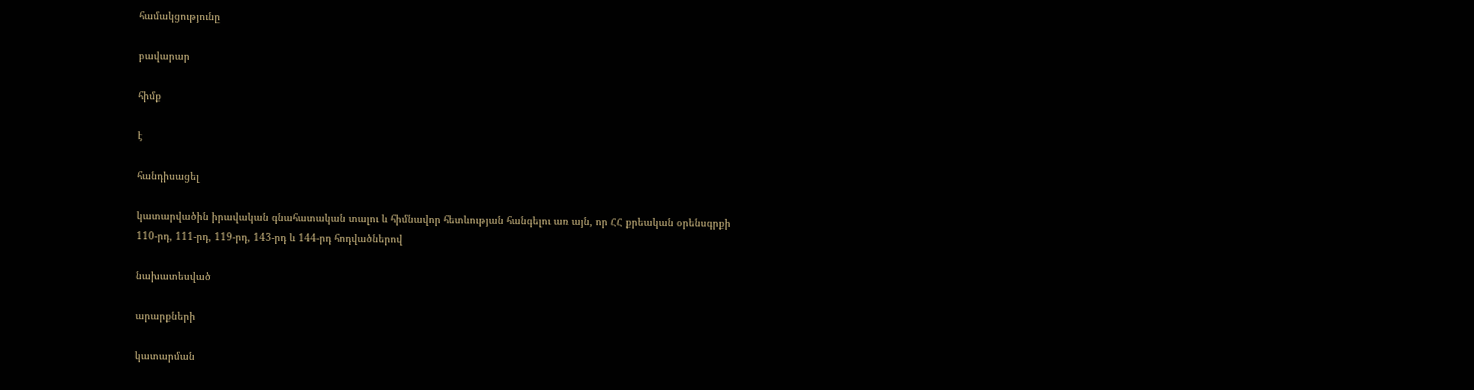համակցությունը

բավարար

հիմք

է

հանդիսացել

կատարվածին իրավական գնահատական տալու և հիմնավոր հետևության հանգելու առ այն, որ ՀՀ քրեական օրենսգրքի 110-րդ, 111-րդ, 119-րդ, 143-րդ և 144-րդ հոդվածներով

նախատեսված

արարքների

կատարման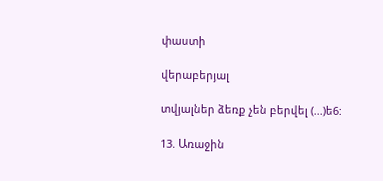փաստի

վերաբերյալ

տվյալներ ձեռք չեն բերվել (...)ե6:

13. Առաջին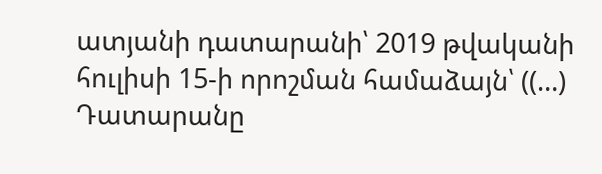ատյանի դատարանի՝ 2019 թվականի հուլիսի 15-ի որոշման համաձայն՝ ((…) Դատարանը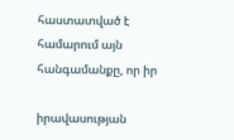հաստատված է համարում այն հանգամանքը, որ իր

իրավասության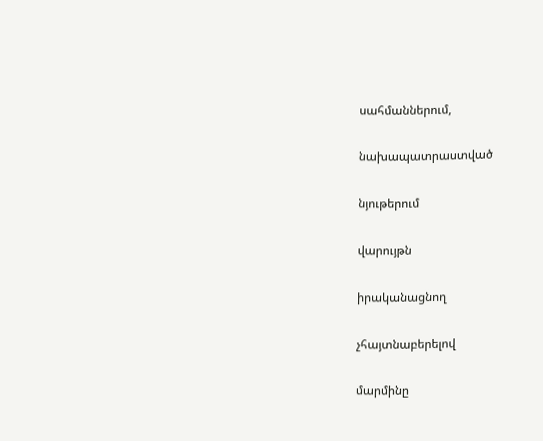սահմաններում,

նախապատրաստված

նյութերում

վարույթն

իրականացնող

չհայտնաբերելով

մարմինը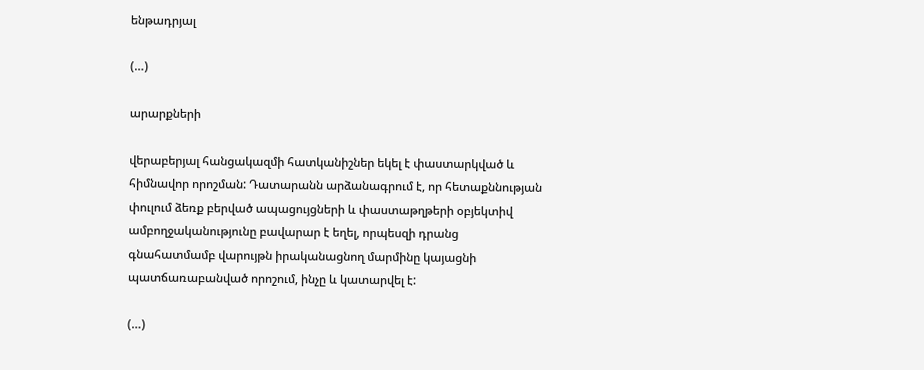ենթադրյալ

(…)

արարքների

վերաբերյալ հանցակազմի հատկանիշներ եկել է փաստարկված և հիմնավոր որոշման: Դատարանն արձանագրում է, որ հետաքննության փուլում ձեռք բերված ապացույցների և փաստաթղթերի օբյեկտիվ ամբողջականությունը բավարար է եղել, որպեսզի դրանց գնահատմամբ վարույթն իրականացնող մարմինը կայացնի պատճառաբանված որոշում, ինչը և կատարվել է:

(…)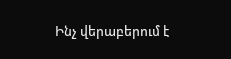Ինչ վերաբերում է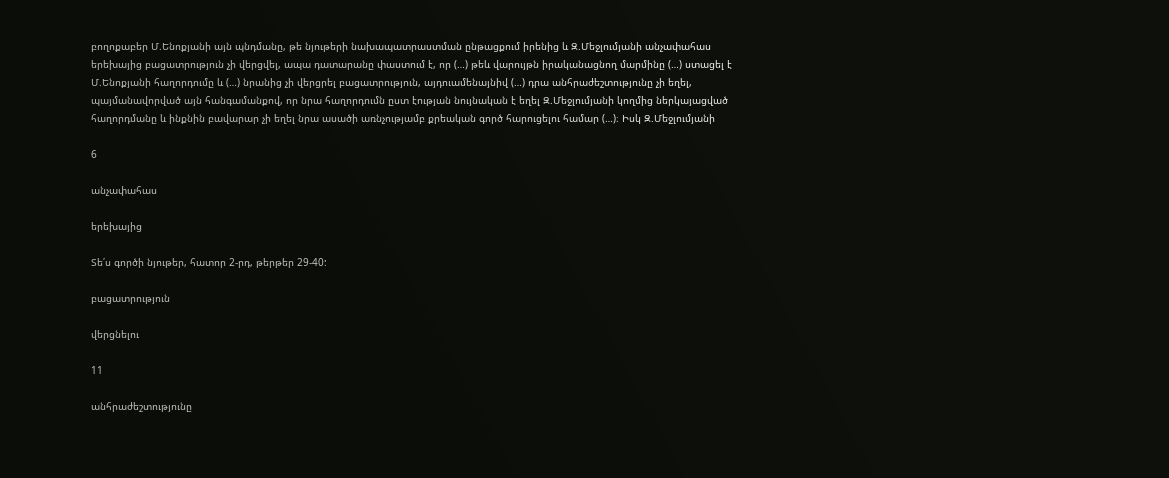բողոքաբեր Մ.Ենոքյանի այն պնդմանը, թե նյութերի նախապատրաստման ընթացքում իրենից և Զ.Մեջլումյանի անչափահաս երեխայից բացատրություն չի վերցվել, ապա դատարանը փաստում է, որ (…) թեև վարույթն իրականացնող մարմինը (…) ստացել է Մ.Ենոքյանի հաղորդումը և (…) նրանից չի վերցրել բացատրություն, այդուամենայնիվ (…) դրա անհրաժեշտությունը չի եղել, պայմանավորված այն հանգամանքով, որ նրա հաղորդումն ըստ էության նույնական է եղել Զ.Մեջլումյանի կողմից ներկայացված հաղորդմանը և ինքնին բավարար չի եղել նրա ասածի առնչությամբ քրեական գործ հարուցելու համար (…)։ Իսկ Զ.Մեջլումյանի

6

անչափահաս

երեխայից

Տե՛ս գործի նյութեր, հատոր 2-րդ, թերթեր 29-40:

բացատրություն

վերցնելու

11

անհրաժեշտությունը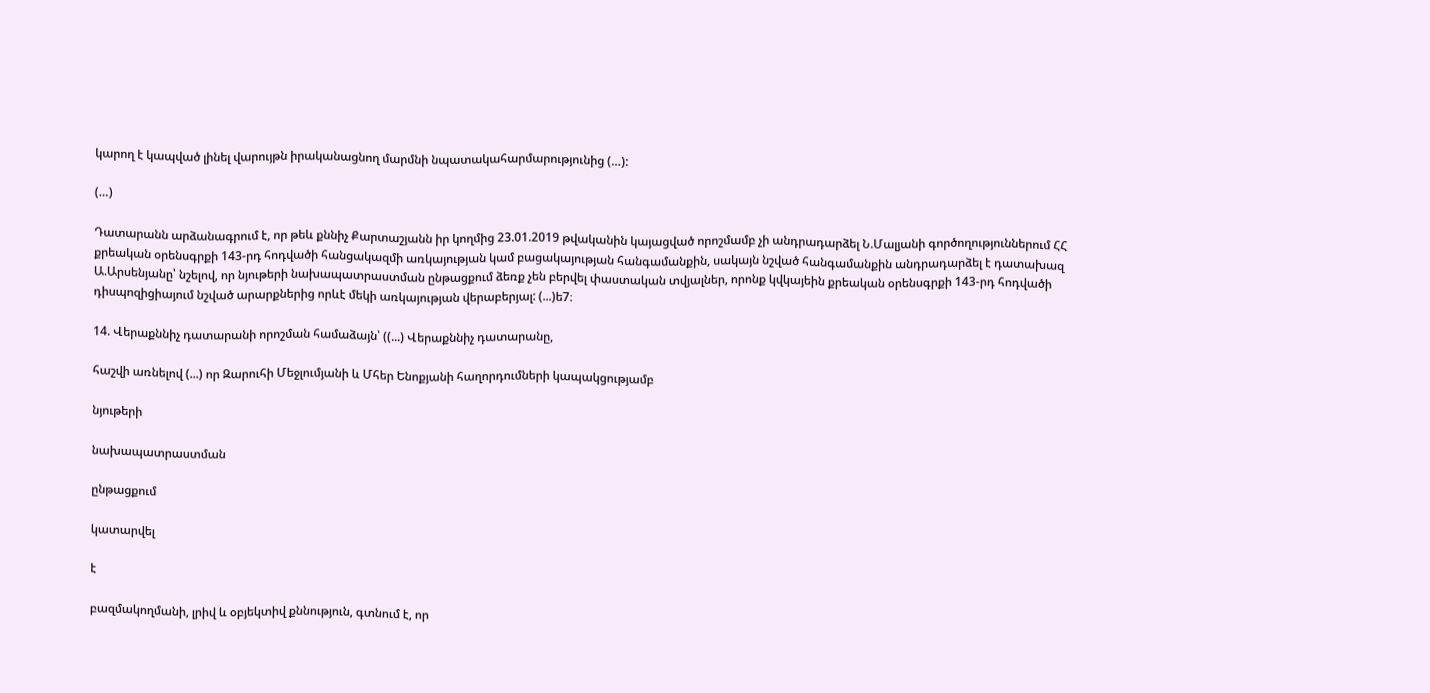կարող է կապված լինել վարույթն իրականացնող մարմնի նպատակահարմարությունից (…):

(…)

Դատարանն արձանագրում է, որ թեև քննիչ Քարտաշյանն իր կողմից 23.01.2019 թվականին կայացված որոշմամբ չի անդրադարձել Ն.Մալյանի գործողություններում ՀՀ քրեական օրենսգրքի 143-րդ հոդվածի հանցակազմի առկայության կամ բացակայության հանգամանքին, սակայն նշված հանգամանքին անդրադարձել է դատախազ Ա.Արսենյանը՝ նշելով, որ նյութերի նախապատրաստման ընթացքում ձեռք չեն բերվել փաստական տվյալներ, որոնք կվկայեին քրեական օրենսգրքի 143-րդ հոդվածի դիսպոզիցիայում նշված արարքներից որևէ մեկի առկայության վերաբերյալ: (...)ե7։

14. Վերաքննիչ դատարանի որոշման համաձայն՝ ((...) Վերաքննիչ դատարանը,

հաշվի առնելով (...) որ Զարուհի Մեջլումյանի և Մհեր Ենոքյանի հաղորդումների կապակցությամբ

նյութերի

նախապատրաստման

ընթացքում

կատարվել

է

բազմակողմանի, լրիվ և օբյեկտիվ քննություն, գտնում է, որ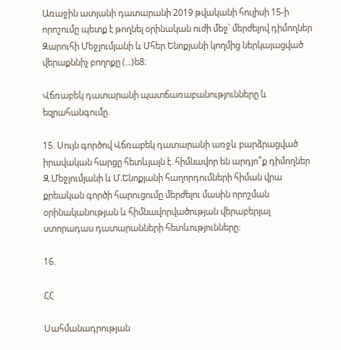Առաջին ատյանի դատարանի 2019 թվականի հուլիսի 15-ի որոշումը պետք է թողնել օրինական ուժի մեջ՝ մերժելով դիմողներ Զարուհի Մեջլումյանի և Մհեր Ենոքյանի կողմից ներկայացված վերաքննիչ բողոքը (...)ե8։

Վճռաբեկ դատարանի պատճառաբանությունները և եզրահանգումը.

15. Սույն գործով Վճռաբեկ դատարանի առջև բարձրացված իրավական հարցը հետևյալն է. հիմնավոր են արդյո՞ք դիմողներ Զ.Մեջլումյանի և Մ.Ենոքյանի հաղորդումների հիման վրա քրեական գործի հարուցումը մերժելու մասին որոշման օրինականության և հիմնավորվածության վերաբերյալ ստորադաս դատարանների հետևությունները։

16.

ՀՀ

Սահմանադրության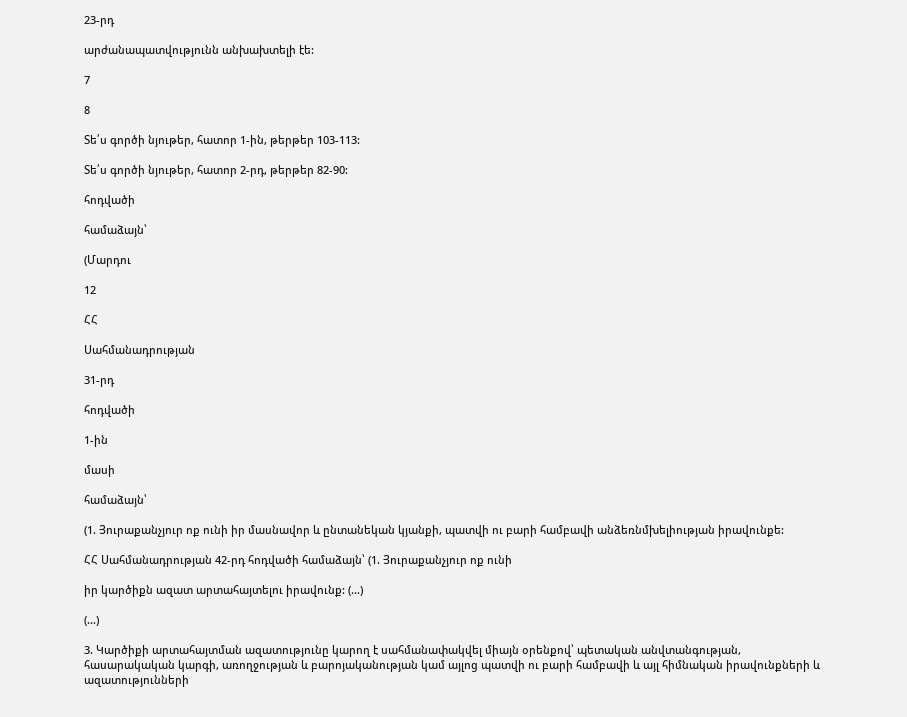23-րդ

արժանապատվությունն անխախտելի էե:

7

8

Տե՛ս գործի նյութեր, հատոր 1-ին, թերթեր 103-113:

Տե՛ս գործի նյութեր, հատոր 2-րդ, թերթեր 82-90:

հոդվածի

համաձայն՝

(Մարդու

12

ՀՀ

Սահմանադրության

31-րդ

հոդվածի

1-ին

մասի

համաձայն՝

(1. Յուրաքանչյուր ոք ունի իր մասնավոր և ընտանեկան կյանքի, պատվի ու բարի համբավի անձեռնմխելիության իրավունքե:

ՀՀ Սահմանադրության 42-րդ հոդվածի համաձայն՝ (1. Յուրաքանչյուր ոք ունի

իր կարծիքն ազատ արտահայտելու իրավունք: (...)

(...)

3. Կարծիքի արտահայտման ազատությունը կարող է սահմանափակվել միայն օրենքով՝ պետական անվտանգության, հասարակական կարգի, առողջության և բարոյականության կամ այլոց պատվի ու բարի համբավի և այլ հիմնական իրավունքների և ազատությունների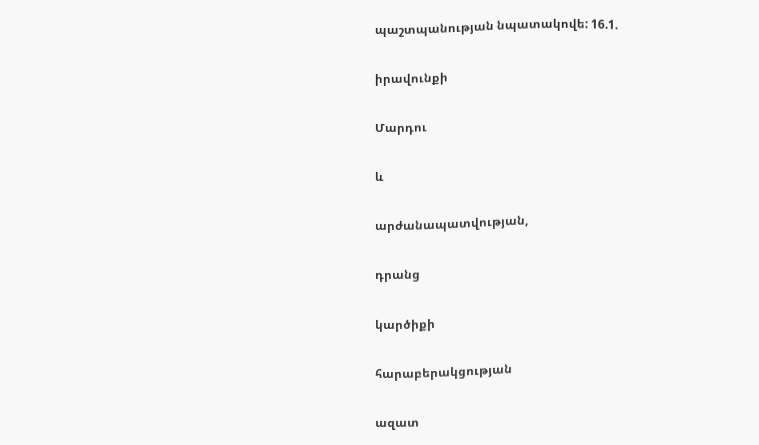պաշտպանության նպատակովե: 16.1.

իրավունքի

Մարդու

և

արժանապատվության,

դրանց

կարծիքի

հարաբերակցության

ազատ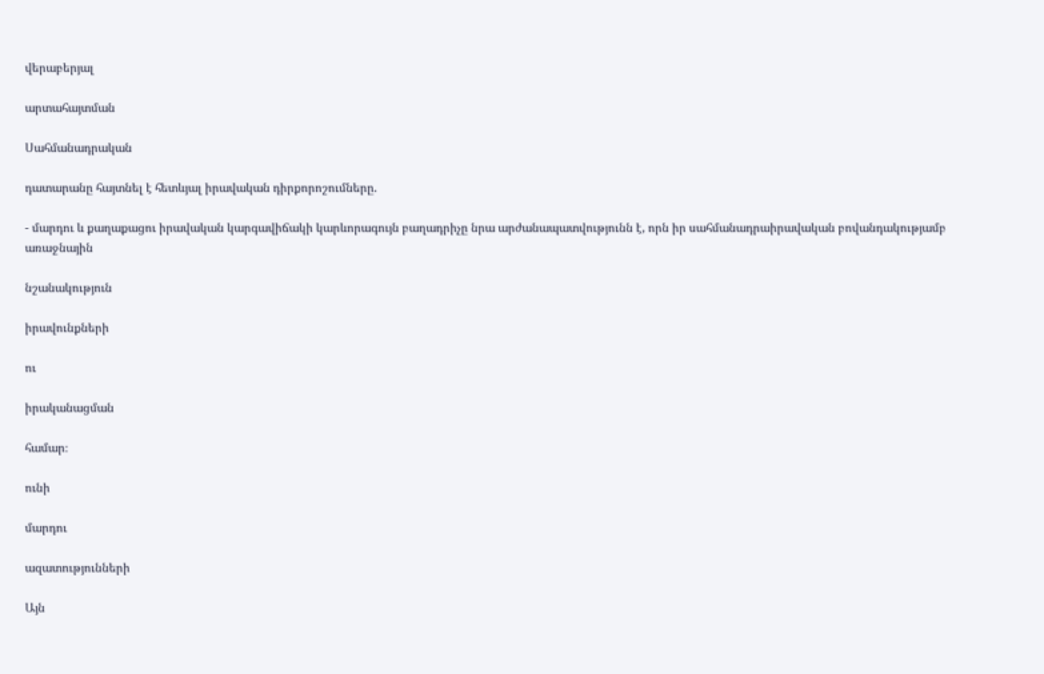վերաբերյալ

արտահայտման

Սահմանադրական

դատարանը հայտնել է հետևյալ իրավական դիրքորոշումները.

- մարդու և քաղաքացու իրավական կարգավիճակի կարևորագույն բաղադրիչը նրա արժանապատվությունն է, որն իր սահմանադրաիրավական բովանդակությամբ առաջնային

նշանակություն

իրավունքների

ու

իրականացման

համար։

ունի

մարդու

ազատությունների

Այն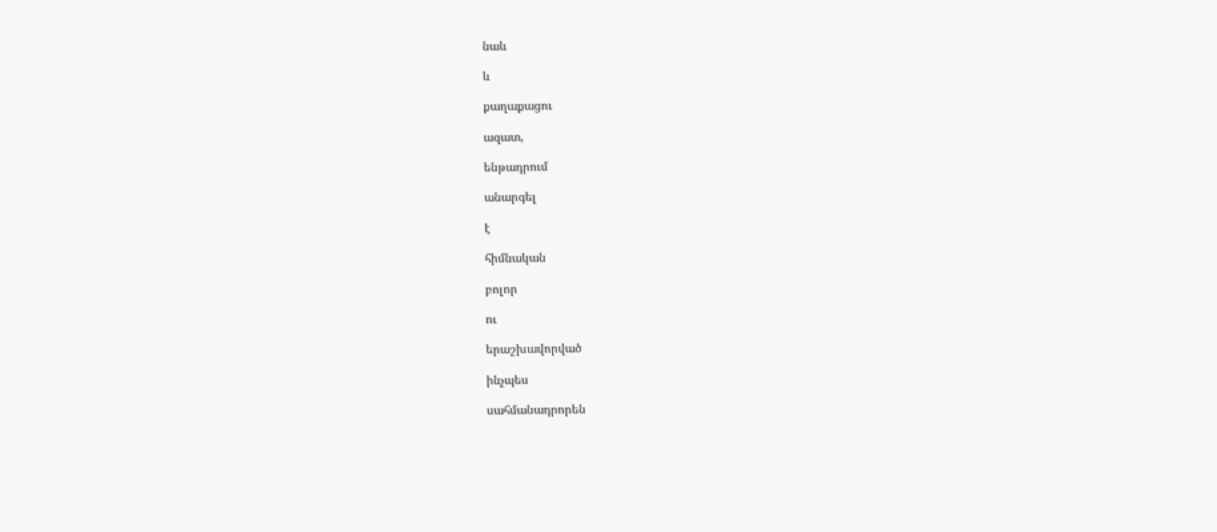նաև

և

քաղաքացու

ազատ,

ենթադրում

անարգել

է

հիմնական

բոլոր

ու

երաշխավորված

ինչպես

սահմանադրորեն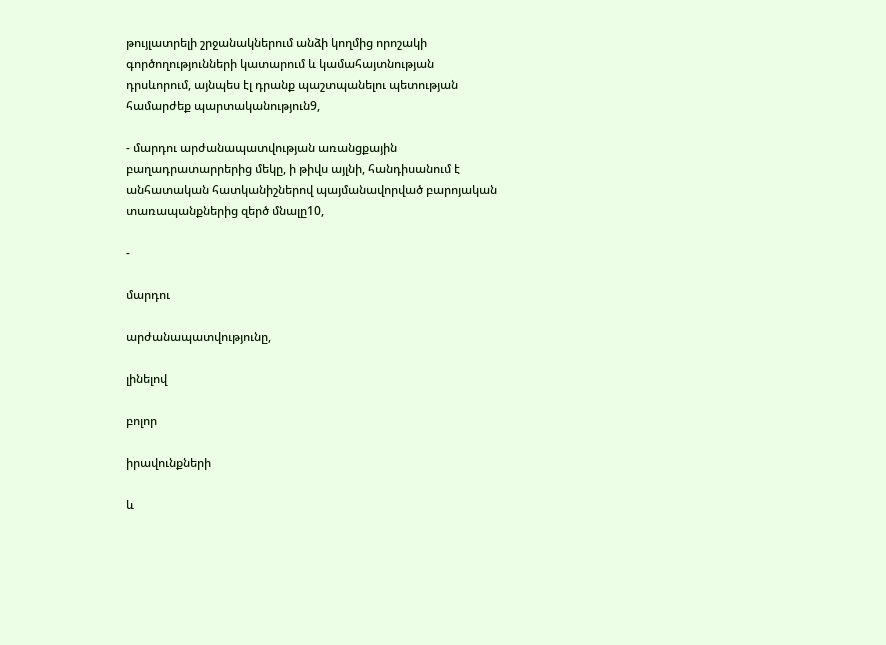թույլատրելի շրջանակներում անձի կողմից որոշակի գործողությունների կատարում և կամահայտնության դրսևորում, այնպես էլ դրանք պաշտպանելու պետության համարժեք պարտականություն9,

- մարդու արժանապատվության առանցքային բաղադրատարրերից մեկը, ի թիվս այլնի, հանդիսանում է անհատական հատկանիշներով պայմանավորված բարոյական տառապանքներից զերծ մնալը10,

-

մարդու

արժանապատվությունը,

լինելով

բոլոր

իրավունքների

և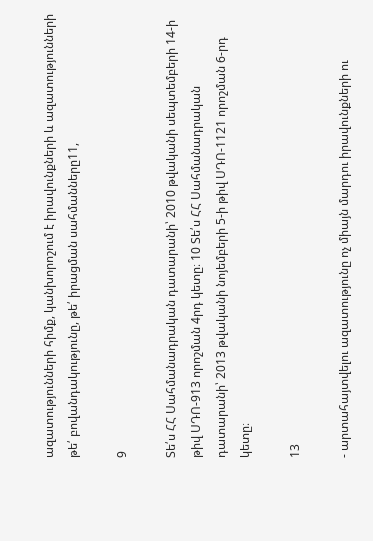ազատությունների հիմք, կանխորոշում է իրավունքների և ազատությունների թե՛ բովանդակությունը, թե՛ իրացման սահմանները11,

9

Տե՛ս ՀՀ Սահմանադրական դատարանի՝ 2010 թվականի սեպտեմբերի 14-ի թիվ ՍԴՈ-913 որոշման 4րդ կետը։ 10 Տե՛ս ՀՀ Սահմանադրական դատարանի՝ 2013 թվականի նոյեմբերի 5-ի թիվ ՍԴՈ-1121 որոշման 6-րդ կետը։

13

- արտահայտվելու ազատությունը ոչ միայն մարդու իրավունքների ու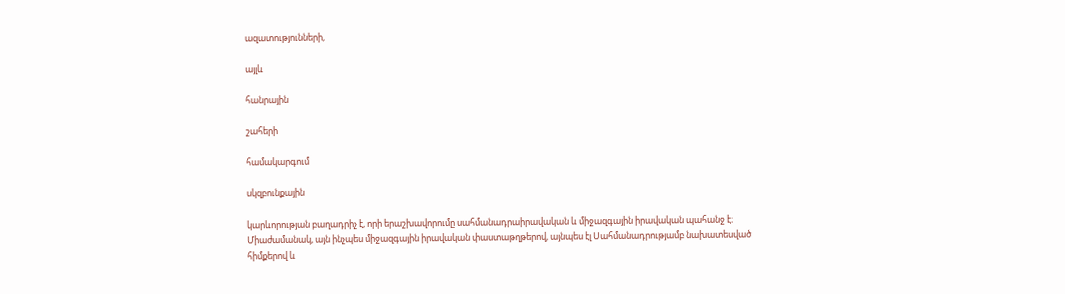ազատությունների,

այլև

հանրային

շահերի

համակարգում

սկզբունքային

կարևորության բաղադրիչ է, որի երաշխավորումը սահմանադրաիրավական և միջազգային իրավական պահանջ է։ Միաժամանակ, այն ինչպես միջազգային իրավական փաստաթղթերով, այնպես էլ Սահմանադրությամբ նախատեսված հիմքերով և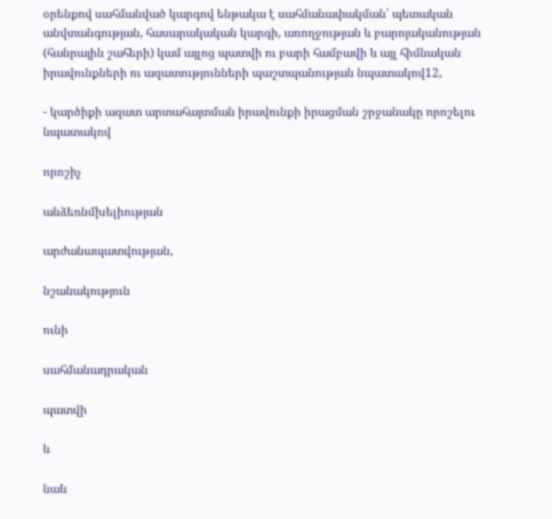օրենքով սահմանված կարգով ենթակա է սահմանափակման՝ պետական անվտանգության, հասարակական կարգի, առողջության և բարոյականության (հանրային շահերի) կամ այլոց պատվի ու բարի համբավի և այլ հիմնական իրավունքների ու ազատությունների պաշտպանության նպատակով12,

- կարծիքի ազատ արտահայտման իրավունքի իրացման շրջանակը որոշելու նպատակով

որոշիչ

անձեռնմխելիության

արժանապատվության,

նշանակություն

ունի

սահմանադրական

պատվի

և

նաև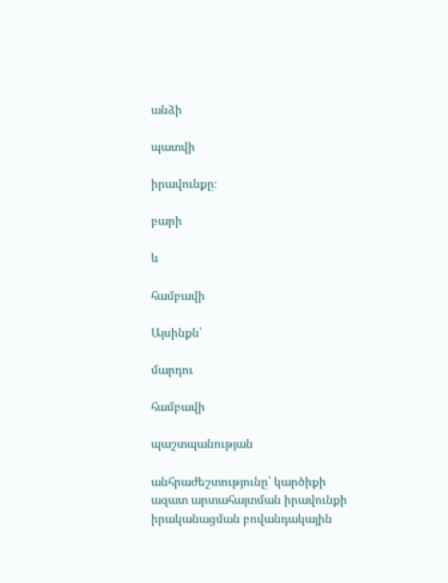անձի

պատվի

իրավունքը։

բարի

և

համբավի

Այսինքն՝

մարդու

համբավի

պաշտպանության

անհրաժեշտությունը՝ կարծիքի ազատ արտահայտման իրավունքի իրականացման բովանդակային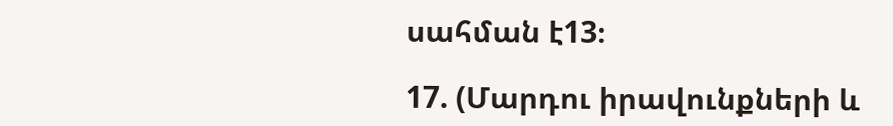սահման է13։

17. (Մարդու իրավունքների և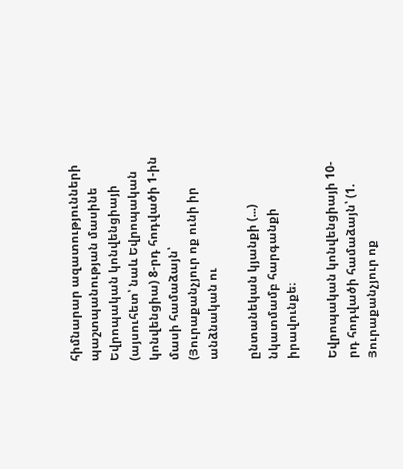հիմնարար ազատությունների պաշտպանության մասինե Եվրոպական կոնվենցիայի (այսուհետ՝ նաև Եվրոպական կոնվենցիա) 8-րդ հոդվածի 1-ին մասի համաձայն՝ (Յուրաքանչյուր ոք ունի իր անձնական ու

ընտանեկան կյանքի (...) նկատմամբ հարգանքի իրավունքե։

Եվրոպական կոնվենցիայի 10-րդ հոդվածի համաձայն՝ (1. Յուրաքանչյուր ոք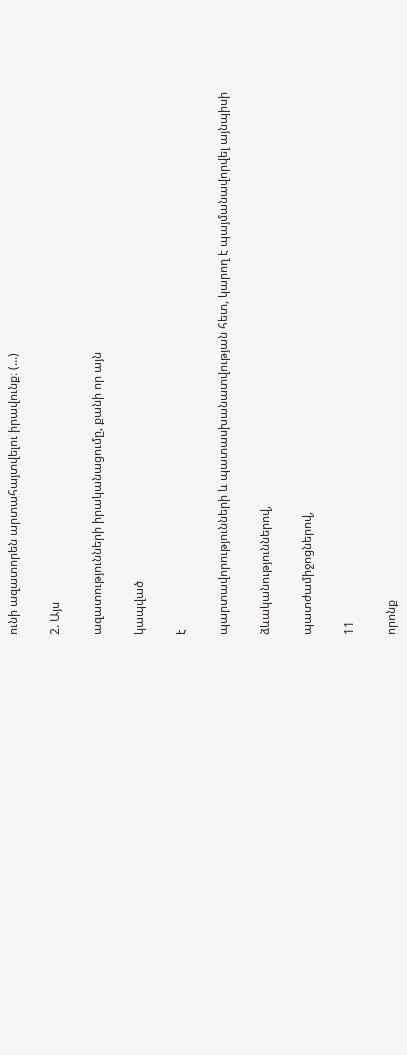ունի ազատորեն արտահայտվելու իրավունք։ (...)

2. Այս

ազատությունների իրականացումը, քանի որ այն

կապված

է

պարտավորությունների և պատասխանատվության հետ, կարող է պայմանավորվել այնպիսի

ձևականություններով,

պատժամիջոցներով,

11

որոնք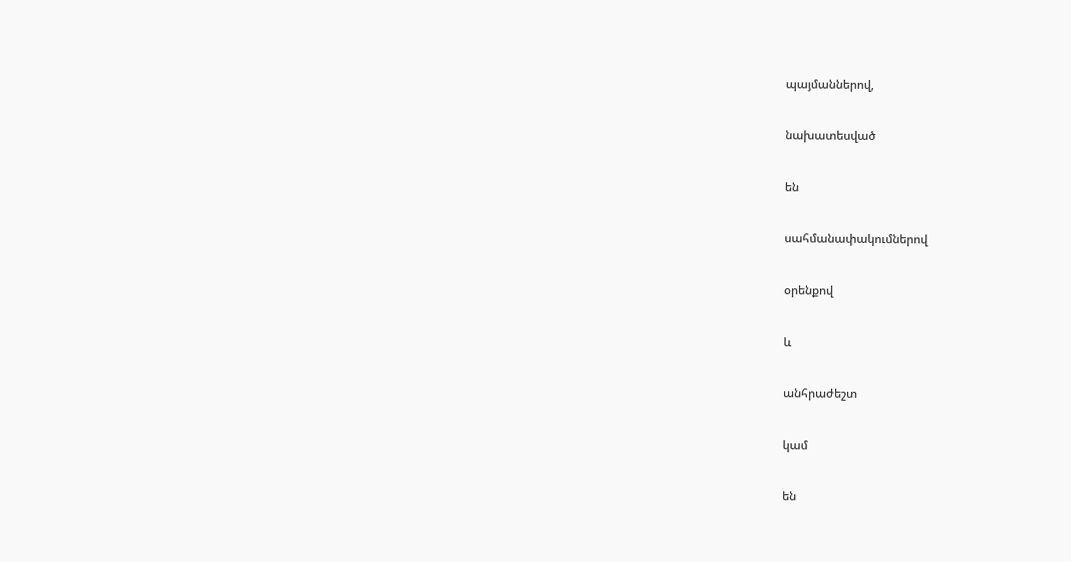պայմաններով,

նախատեսված

են

սահմանափակումներով

օրենքով

և

անհրաժեշտ

կամ

են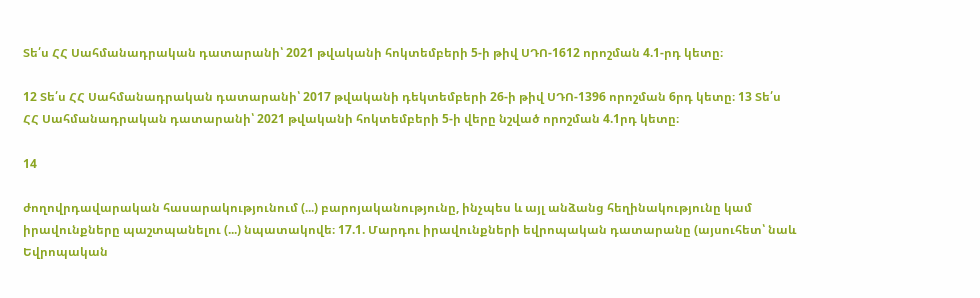Տե՛ս ՀՀ Սահմանադրական դատարանի՝ 2021 թվականի հոկտեմբերի 5-ի թիվ ՍԴՈ-1612 որոշման 4.1-րդ կետը։

12 Տե՛ս ՀՀ Սահմանադրական դատարանի՝ 2017 թվականի դեկտեմբերի 26-ի թիվ ՍԴՈ-1396 որոշման 6րդ կետը։ 13 Տե՛ս ՀՀ Սահմանադրական դատարանի՝ 2021 թվականի հոկտեմբերի 5-ի վերը նշված որոշման 4.1րդ կետը։

14

ժողովրդավարական հասարակությունում (...) բարոյականությունը, ինչպես և այլ անձանց հեղինակությունը կամ իրավունքները պաշտպանելու (...) նպատակովե։ 17.1. Մարդու իրավունքների եվրոպական դատարանը (այսուհետ՝ նաև Եվրոպական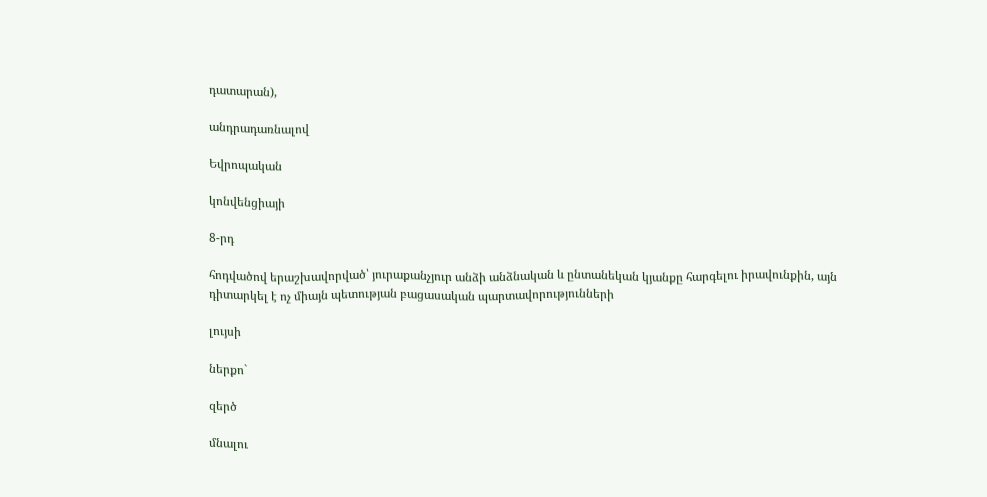դատարան),

անդրադառնալով

Եվրոպական

կոնվենցիայի

8-րդ

հոդվածով երաշխավորված՝ յուրաքանչյուր անձի անձնական և ընտանեկան կյանքը հարգելու իրավունքին, այն դիտարկել է ոչ միայն պետության բացասական պարտավորությունների

լույսի

ներքո`

զերծ

մնալու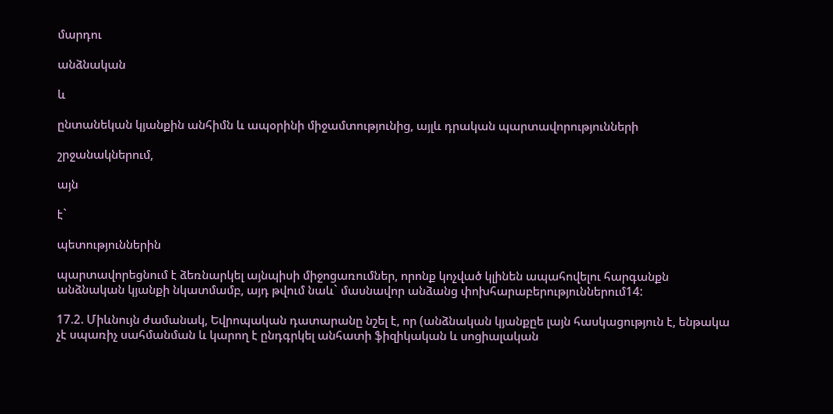մարդու

անձնական

և

ընտանեկան կյանքին անհիմն և ապօրինի միջամտությունից, այլև դրական պարտավորությունների

շրջանակներում,

այն

է`

պետություններին

պարտավորեցնում է ձեռնարկել այնպիսի միջոցառումներ, որոնք կոչված կլինեն ապահովելու հարգանքն անձնական կյանքի նկատմամբ, այդ թվում նաև` մասնավոր անձանց փոխհարաբերություններում14:

17.2. Միևնույն ժամանակ, Եվրոպական դատարանը նշել է, որ (անձնական կյանքըե լայն հասկացություն է, ենթակա չէ սպառիչ սահմանման և կարող է ընդգրկել անհատի ֆիզիկական և սոցիալական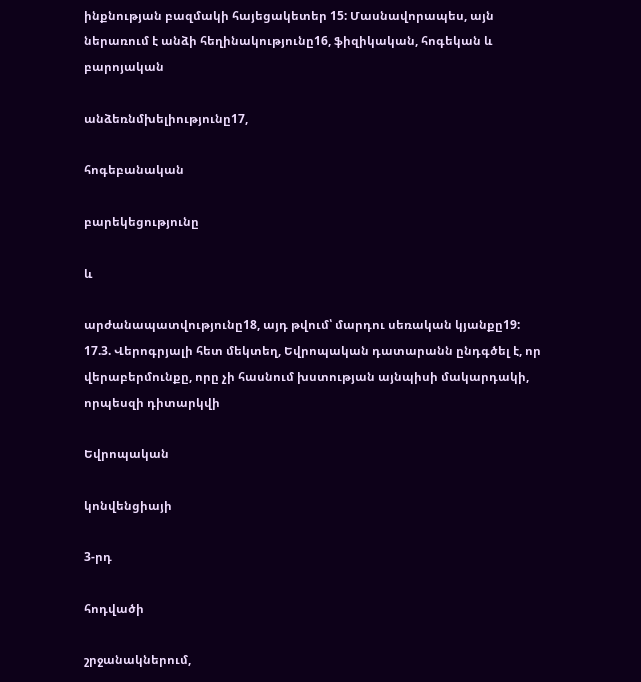ինքնության բազմակի հայեցակետեր 15: Մասնավորապես, այն ներառում է անձի հեղինակությունը16, ֆիզիկական, հոգեկան և բարոյական

անձեռնմխելիությունը17,

հոգեբանական

բարեկեցությունը

և

արժանապատվությունը18, այդ թվում՝ մարդու սեռական կյանքը19: 17.3. Վերոգրյալի հետ մեկտեղ, Եվրոպական դատարանն ընդգծել է, որ վերաբերմունքը, որը չի հասնում խստության այնպիսի մակարդակի, որպեսզի դիտարկվի

Եվրոպական

կոնվենցիայի

3-րդ

հոդվածի

շրջանակներում,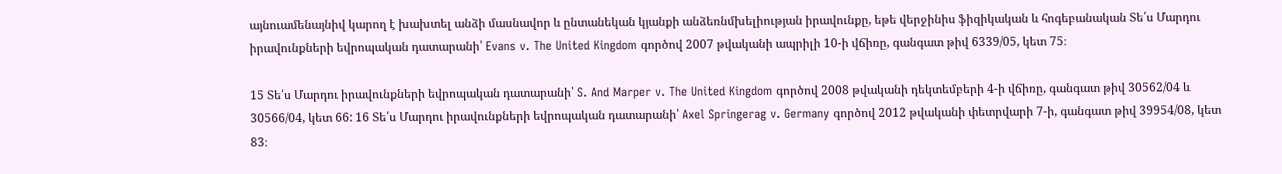այնուամենայնիվ կարող է խախտել անձի մասնավոր և ընտանեկան կյանքի անձեռնմխելիության իրավունքը, եթե վերջինիս ֆիզիկական և հոգեբանական Տե՛ս Մարդու իրավունքների եվրոպական դատարանի՝ Evans v. The United Kingdom գործով 2007 թվականի ապրիլի 10-ի վճիռը, գանգատ թիվ 6339/05, կետ 75։

15 Տե՛ս Մարդու իրավունքների եվրոպական դատարանի՝ S. And Marper v. The United Kingdom գործով 2008 թվականի դեկտեմբերի 4-ի վճիռը, գանգատ թիվ 30562/04 և 30566/04, կետ 66: 16 Տե՛ս Մարդու իրավունքների եվրոպական դատարանի՝ Axel Springerag v. Germany գործով 2012 թվականի փետրվարի 7-ի, գանգատ թիվ 39954/08, կետ 83։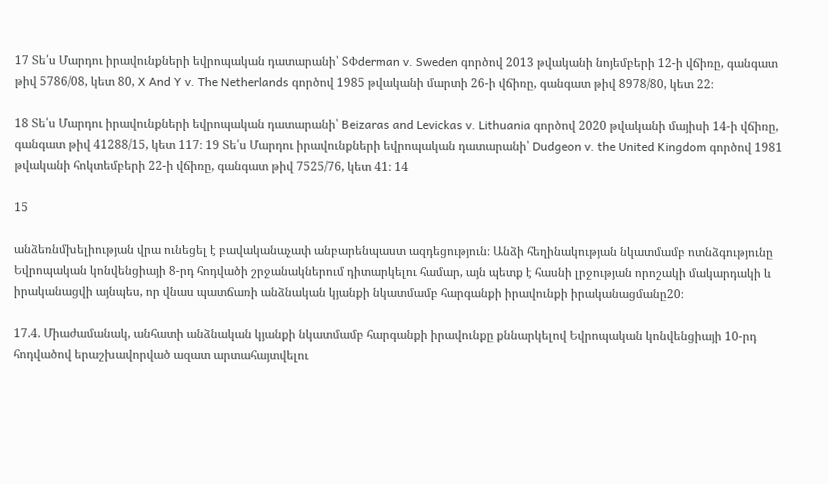17 Տե՛ս Մարդու իրավունքների եվրոպական դատարանի՝ SՓderman v. Sweden գործով 2013 թվականի նոյեմբերի 12-ի վճիռը, գանգատ թիվ 5786/08, կետ 80, X And Y v. The Netherlands գործով 1985 թվականի մարտի 26-ի վճիռը, գանգատ թիվ 8978/80, կետ 22։

18 Տե՛ս Մարդու իրավունքների եվրոպական դատարանի՝ Beizaras and Levickas v. Lithuania գործով 2020 թվականի մայիսի 14-ի վճիռը, գանգատ թիվ 41288/15, կետ 117։ 19 Տե՛ս Մարդու իրավունքների եվրոպական դատարանի՝ Dudgeon v. the United Kingdom գործով 1981 թվականի հոկտեմբերի 22-ի վճիռը, գանգատ թիվ 7525/76, կետ 41։ 14

15

անձեռնմխելիության վրա ունեցել է բավականաչափ անբարենպաստ ազդեցություն։ Անձի հեղինակության նկատմամբ ոտնձգությունը Եվրոպական կոնվենցիայի 8-րդ հոդվածի շրջանակներում դիտարկելու համար, այն պետք է հասնի լրջության որոշակի մակարդակի և իրականացվի այնպես, որ վնաս պատճառի անձնական կյանքի նկատմամբ հարգանքի իրավունքի իրականացմանը20։

17.4. Միաժամանակ, անհատի անձնական կյանքի նկատմամբ հարգանքի իրավունքը քննարկելով Եվրոպական կոնվենցիայի 10-րդ հոդվածով երաշխավորված ազատ արտահայտվելու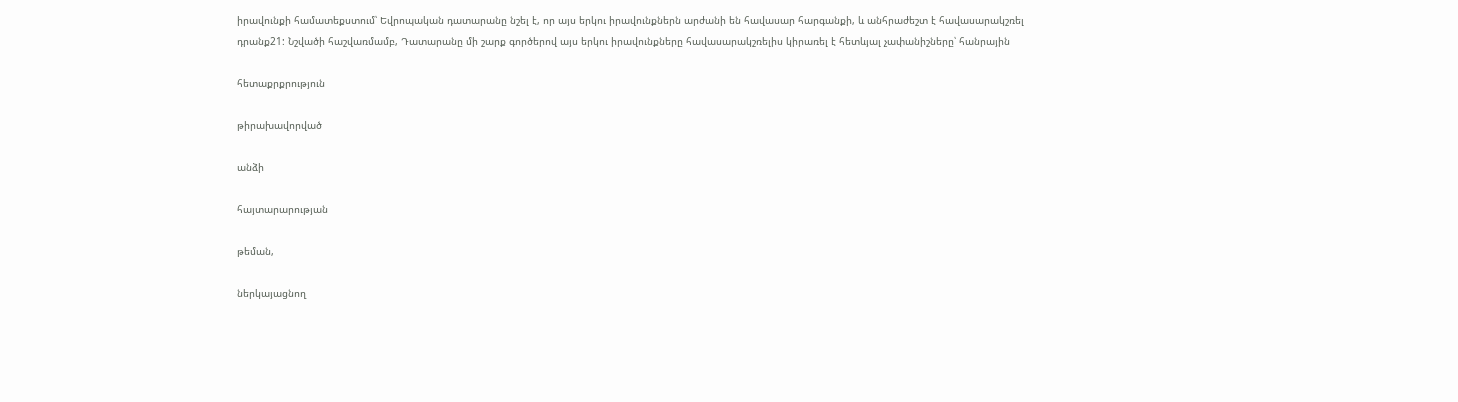իրավունքի համատեքստում՝ Եվրոպական դատարանը նշել է, որ այս երկու իրավունքներն արժանի են հավասար հարգանքի, և անհրաժեշտ է հավասարակշռել դրանք21: Նշվածի հաշվառմամբ, Դատարանը մի շարք գործերով այս երկու իրավունքները հավասարակշռելիս կիրառել է հետևյալ չափանիշները՝ հանրային

հետաքրքրություն

թիրախավորված

անձի

հայտարարության

թեման,

ներկայացնող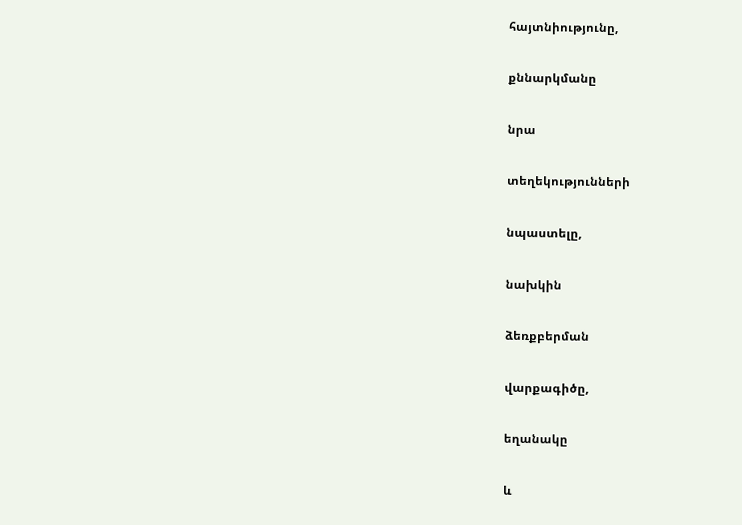հայտնիությունը,

քննարկմանը

նրա

տեղեկությունների

նպաստելը,

նախկին

ձեռքբերման

վարքագիծը,

եղանակը

և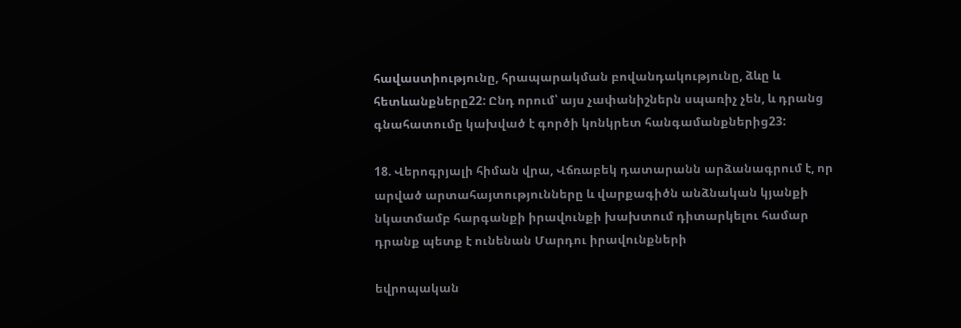հավաստիությունը, հրապարակման բովանդակությունը, ձևը և հետևանքները22: Ընդ որում՝ այս չափանիշներն սպառիչ չեն, և դրանց գնահատումը կախված է գործի կոնկրետ հանգամանքներից23:

18. Վերոգրյալի հիման վրա, Վճռաբեկ դատարանն արձանագրում է, որ արված արտահայտությունները և վարքագիծն անձնական կյանքի նկատմամբ հարգանքի իրավունքի խախտում դիտարկելու համար դրանք պետք է ունենան Մարդու իրավունքների

եվրոպական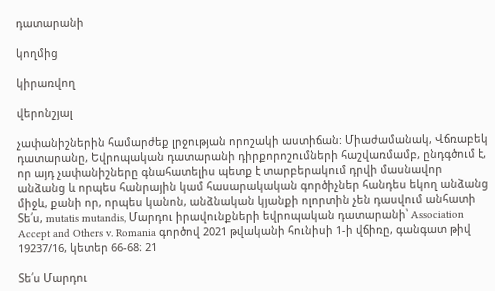դատարանի

կողմից

կիրառվող

վերոնշյալ

չափանիշներին համարժեք լրջության որոշակի աստիճան: Միաժամանակ, Վճռաբեկ դատարանը, Եվրոպական դատարանի դիրքորոշումների հաշվառմամբ, ընդգծում է, որ այդ չափանիշները գնահատելիս պետք է տարբերակում դրվի մասնավոր անձանց և որպես հանրային կամ հասարակական գործիչներ հանդես եկող անձանց միջև, քանի որ, որպես կանոն, անձնական կյանքի ոլորտին չեն դասվում անհատի Տե՛ս, mutatis mutandis, Մարդու իրավունքների եվրոպական դատարանի՝ Association Accept and Others v. Romania գործով 2021 թվականի հունիսի 1-ի վճիռը, գանգատ թիվ 19237/16, կետեր 66-68։ 21

Տե՛ս Մարդու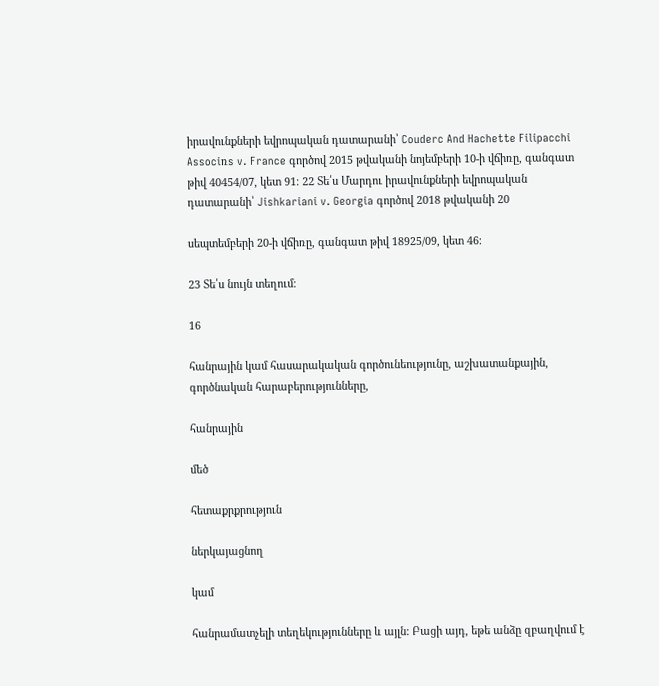իրավունքների եվրոպական դատարանի՝ Couderc And Hachette Filipacchi Associռs v. France գործով 2015 թվականի նոյեմբերի 10-ի վճիռը, գանգատ թիվ 40454/07, կետ 91։ 22 Տե՛ս Մարդու իրավունքների եվրոպական դատարանի՝ Jishkariani v. Georgia գործով 2018 թվականի 20

սեպտեմբերի 20-ի վճիռը, գանգատ թիվ 18925/09, կետ 46։

23 Տե՛ս նույն տեղում։

16

հանրային կամ հասարակական գործունեությունը, աշխատանքային, գործնական հարաբերությունները,

հանրային

մեծ

հետաքրքրություն

ներկայացնող

կամ

հանրամատչելի տեղեկությունները և այլն: Բացի այդ, եթե անձը զբաղվում է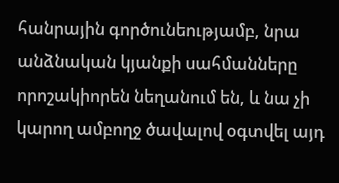հանրային գործունեությամբ, նրա անձնական կյանքի սահմանները որոշակիորեն նեղանում են, և նա չի կարող ամբողջ ծավալով օգտվել այդ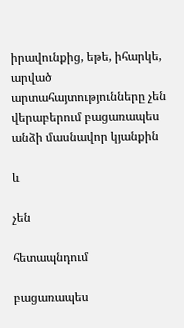իրավունքից, եթե, իհարկե, արված արտահայտությունները չեն վերաբերում բացառապես անձի մասնավոր կյանքին

և

չեն

հետապնդում

բացառապես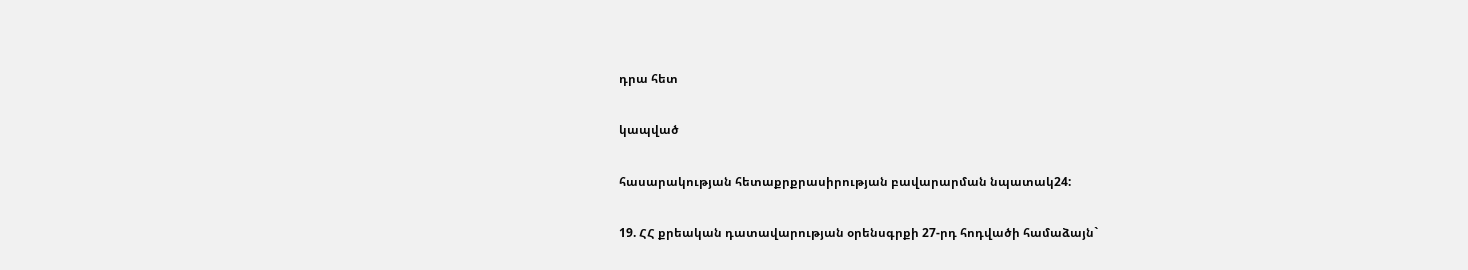դրա հետ

կապված

հասարակության հետաքրքրասիրության բավարարման նպատակ24:

19. ՀՀ քրեական դատավարության օրենսգրքի 27-րդ հոդվածի համաձայն`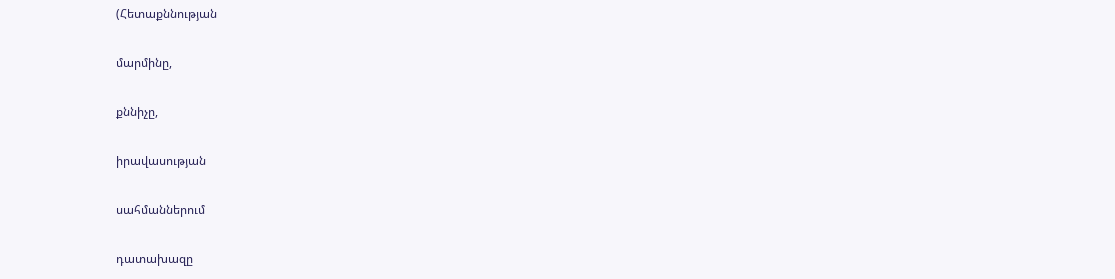(Հետաքննության

մարմինը,

քննիչը,

իրավասության

սահմաններում

դատախազը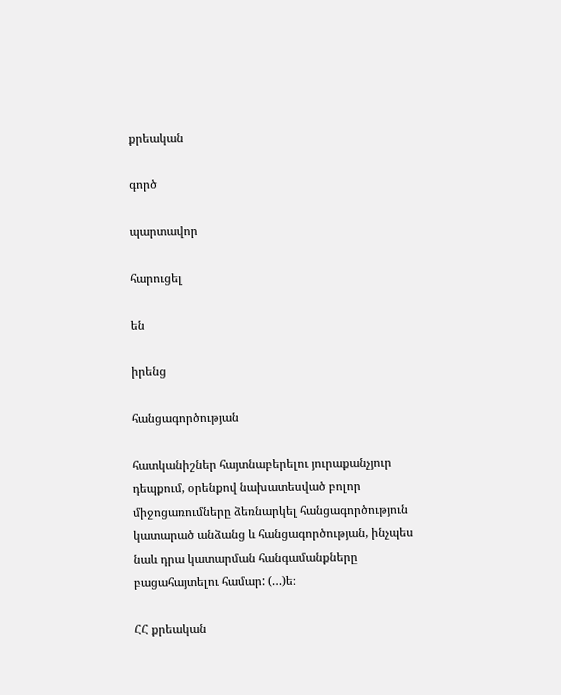քրեական

գործ

պարտավոր

հարուցել

են

իրենց

հանցագործության

հատկանիշներ հայտնաբերելու յուրաքանչյուր դեպքում, օրենքով նախատեսված բոլոր միջոցառումները ձեռնարկել հանցագործություն կատարած անձանց և հանցագործության, ինչպես նաև դրա կատարման հանգամանքները բացահայտելու համար: (…)ե։

ՀՀ քրեական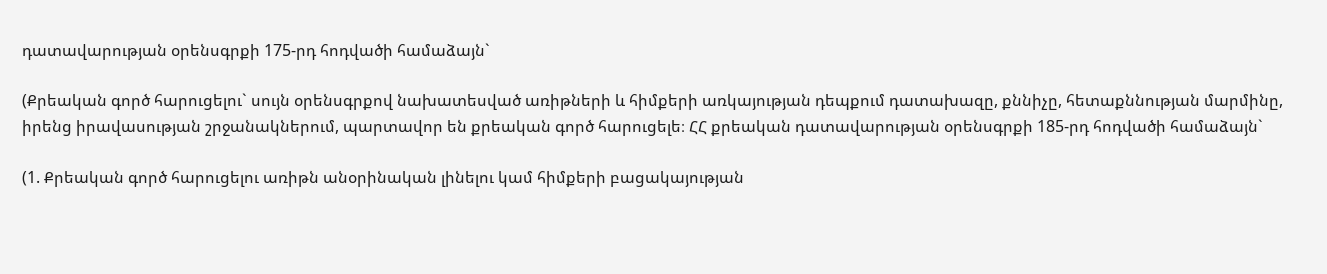դատավարության օրենսգրքի 175-րդ հոդվածի համաձայն`

(Քրեական գործ հարուցելու` սույն օրենսգրքով նախատեսված առիթների և հիմքերի առկայության դեպքում դատախազը, քննիչը, հետաքննության մարմինը, իրենց իրավասության շրջանակներում, պարտավոր են քրեական գործ հարուցելե։ ՀՀ քրեական դատավարության օրենսգրքի 185-րդ հոդվածի համաձայն`

(1. Քրեական գործ հարուցելու առիթն անօրինական լինելու կամ հիմքերի բացակայության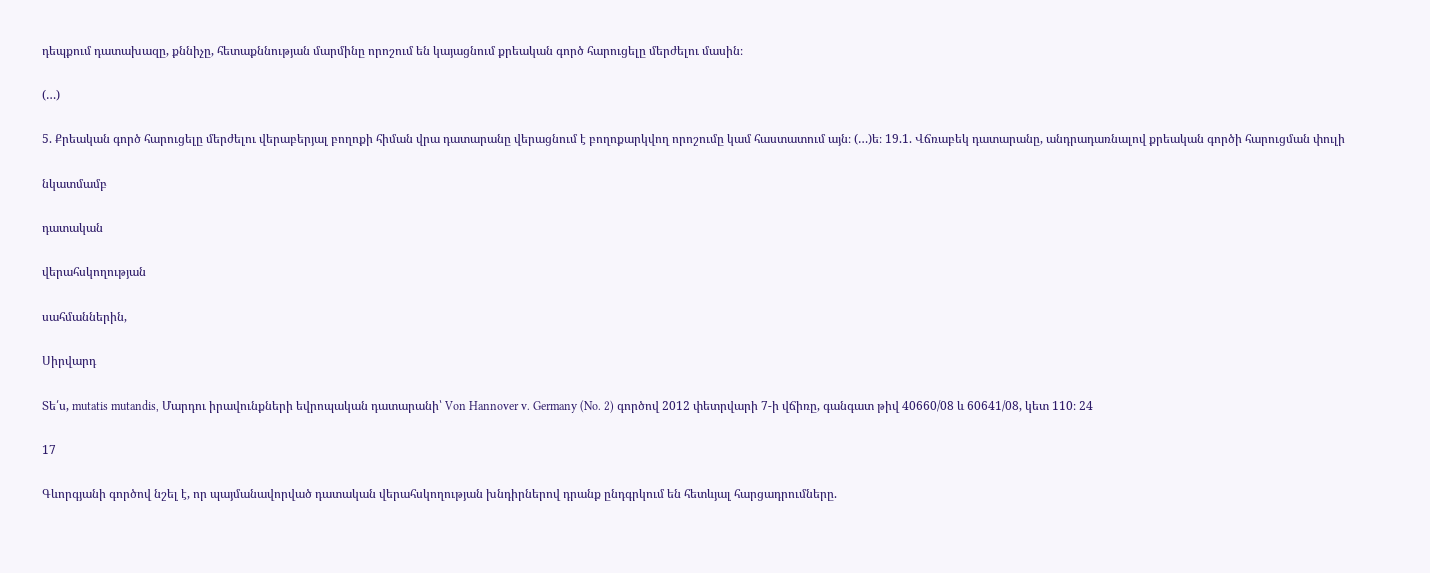դեպքում դատախազը, քննիչը, հետաքննության մարմինը որոշում են կայացնում քրեական գործ հարուցելը մերժելու մասին։

(…)

5. Քրեական գործ հարուցելը մերժելու վերաբերյալ բողոքի հիման վրա դատարանը վերացնում է բողոքարկվող որոշումը կամ հաստատում այն։ (…)ե։ 19.1. Վճռաբեկ դատարանը, անդրադառնալով քրեական գործի հարուցման փուլի

նկատմամբ

դատական

վերահսկողության

սահմաններին,

Սիրվարդ

Տե՛ս, mutatis mutandis, Մարդու իրավունքների եվրոպական դատարանի՝ Von Hannover v. Germany (No. 2) գործով 2012 փետրվարի 7-ի վճիռը, գանգատ թիվ 40660/08 և 60641/08, կետ 110։ 24

17

Գևորգյանի գործով նշել է, որ պայմանավորված դատական վերահսկողության խնդիրներով դրանք ընդգրկում են հետևյալ հարցադրումները.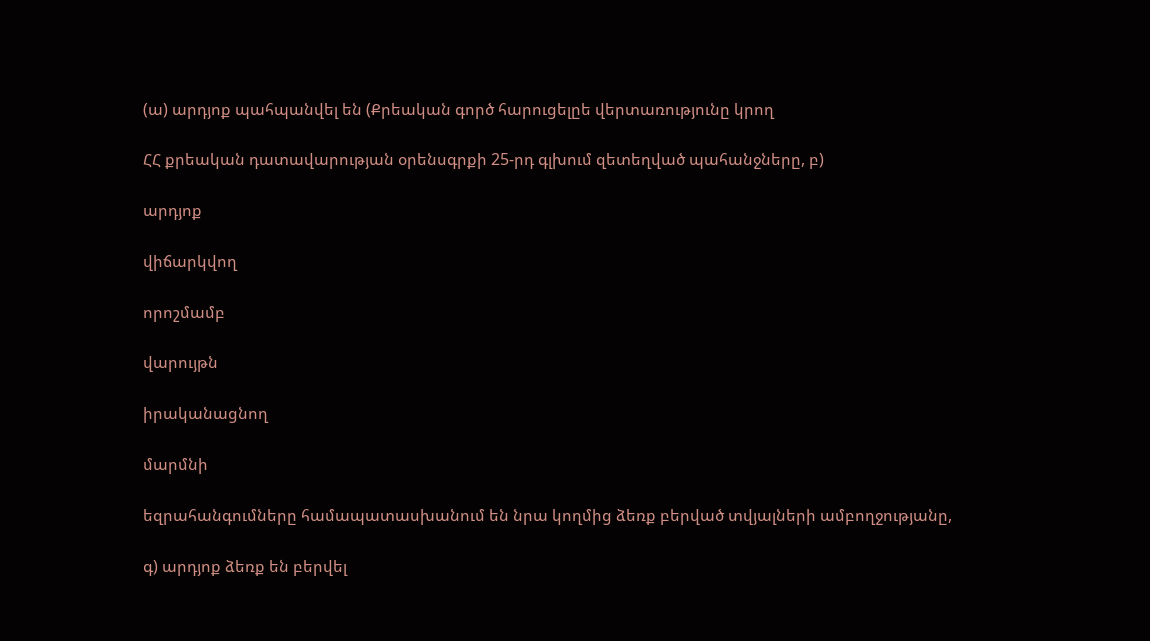(ա) արդյոք պահպանվել են (Քրեական գործ հարուցելըե վերտառությունը կրող

ՀՀ քրեական դատավարության օրենսգրքի 25-րդ գլխում զետեղված պահանջները, բ)

արդյոք

վիճարկվող

որոշմամբ

վարույթն

իրականացնող

մարմնի

եզրահանգումները համապատասխանում են նրա կողմից ձեռք բերված տվյալների ամբողջությանը,

գ) արդյոք ձեռք են բերվել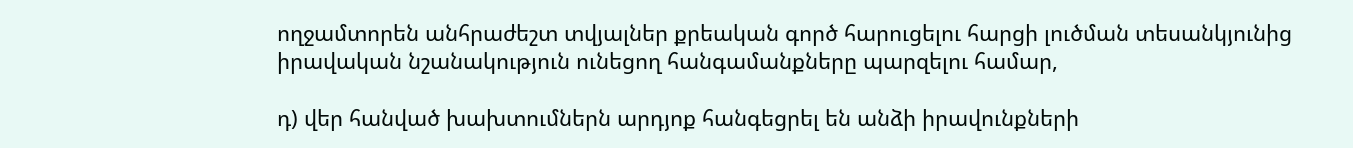ողջամտորեն անհրաժեշտ տվյալներ քրեական գործ հարուցելու հարցի լուծման տեսանկյունից իրավական նշանակություն ունեցող հանգամանքները պարզելու համար,

դ) վեր հանված խախտումներն արդյոք հանգեցրել են անձի իրավունքների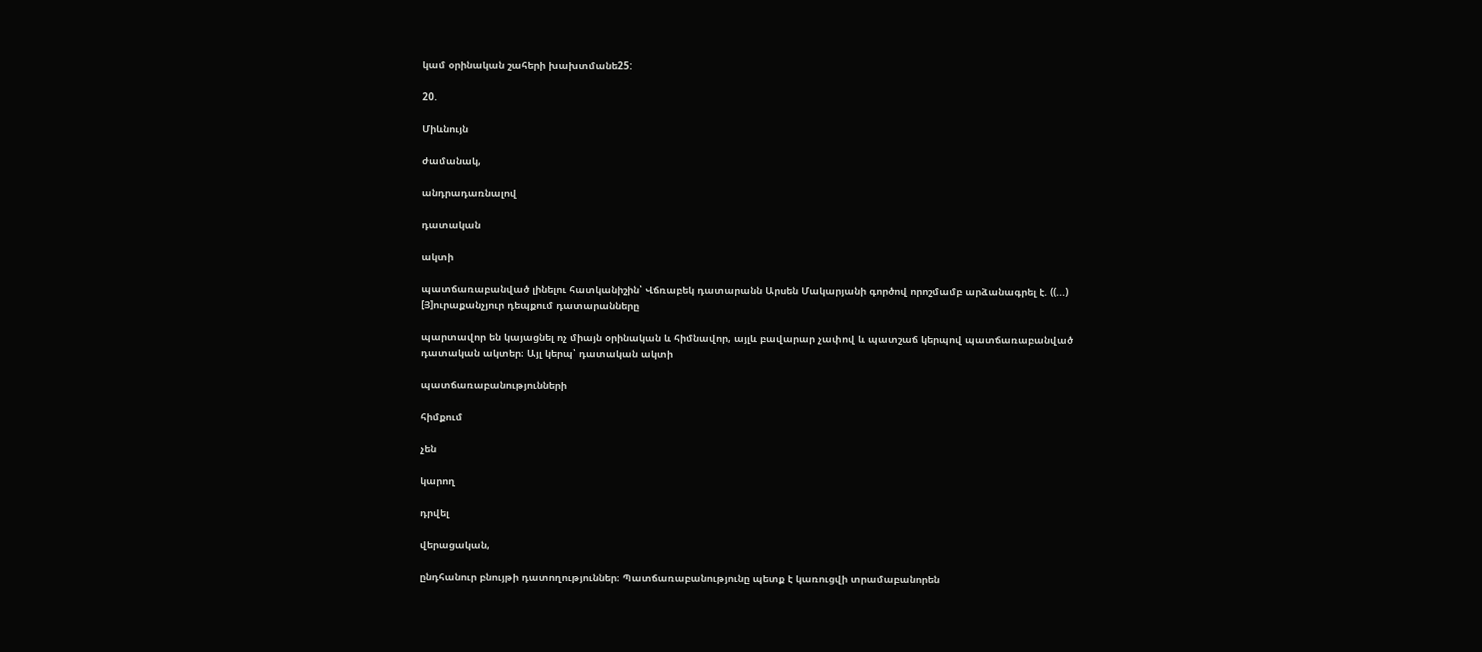կամ օրինական շահերի խախտմանե25:

20.

Միևնույն

ժամանակ,

անդրադառնալով

դատական

ակտի

պատճառաբանված լինելու հատկանիշին՝ Վճռաբեկ դատարանն Արսեն Մակարյանի գործով որոշմամբ արձանագրել է. ((...) [Յ]ուրաքանչյուր դեպքում դատարանները

պարտավոր են կայացնել ոչ միայն օրինական և հիմնավոր, այլև բավարար չափով և պատշաճ կերպով պատճառաբանված դատական ակտեր։ Այլ կերպ՝ դատական ակտի

պատճառաբանությունների

հիմքում

չեն

կարող

դրվել

վերացական,

ընդհանուր բնույթի դատողություններ։ Պատճառաբանությունը պետք է կառուցվի տրամաբանորեն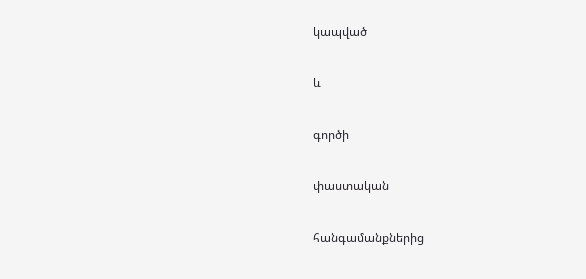կապված

և

գործի

փաստական

հանգամանքներից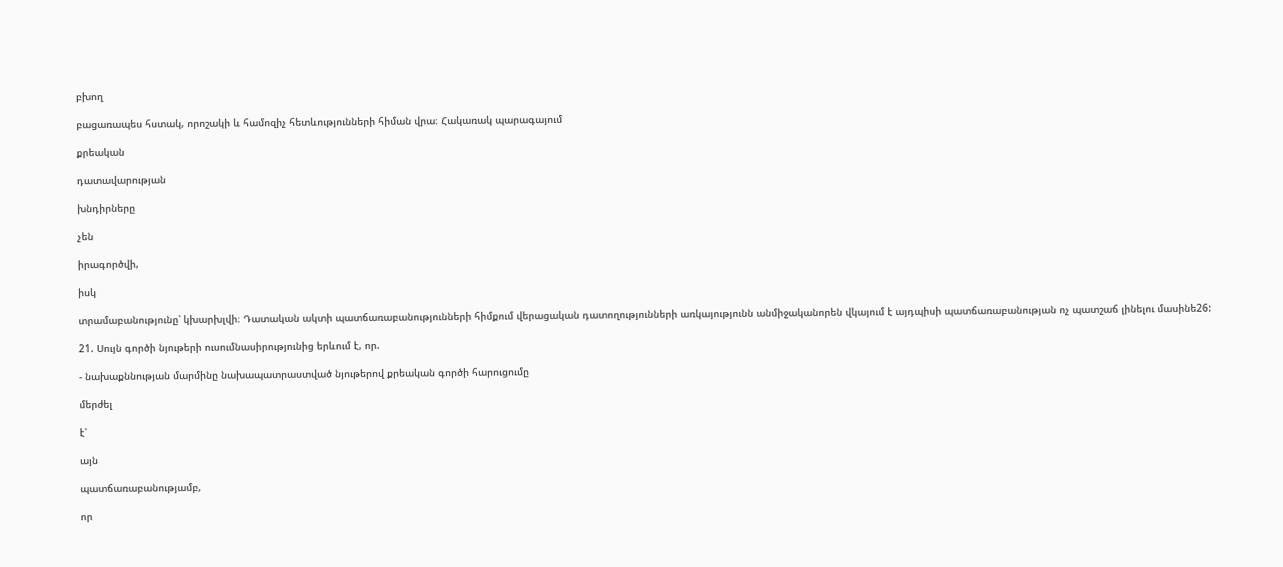բխող

բացառապես հստակ, որոշակի և համոզիչ հետևությունների հիման վրա։ Հակառակ պարագայում

քրեական

դատավարության

խնդիրները

չեն

իրագործվի,

իսկ

տրամաբանությունը՝ կխարխլվի։ Դատական ակտի պատճառաբանությունների հիմքում վերացական դատողությունների առկայությունն անմիջականորեն վկայում է այդպիսի պատճառաբանության ոչ պատշաճ լինելու մասինե26:

21. Սույն գործի նյութերի ուսումնասիրությունից երևում է, որ.

- նախաքննության մարմինը նախապատրաստված նյութերով քրեական գործի հարուցումը

մերժել

է՝

այն

պատճառաբանությամբ,

որ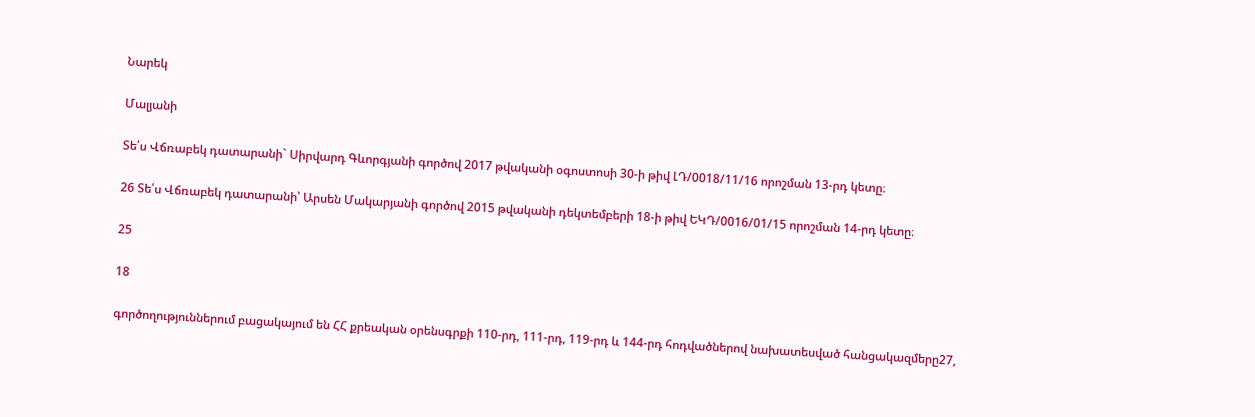Նարեկ

Մալյանի

Տե՛ս Վճռաբեկ դատարանի` Սիրվարդ Գևորգյանի գործով 2017 թվականի օգոստոսի 30-ի թիվ ԼԴ/0018/11/16 որոշման 13-րդ կետը։

26 Տե՛ս Վճռաբեկ դատարանի՝ Արսեն Մակարյանի գործով 2015 թվականի դեկտեմբերի 18-ի թիվ ԵԿԴ/0016/01/15 որոշման 14-րդ կետը։

25

18

գործողություններում բացակայում են ՀՀ քրեական օրենսգրքի 110-րդ, 111-րդ, 119-րդ և 144-րդ հոդվածներով նախատեսված հանցակազմերը27,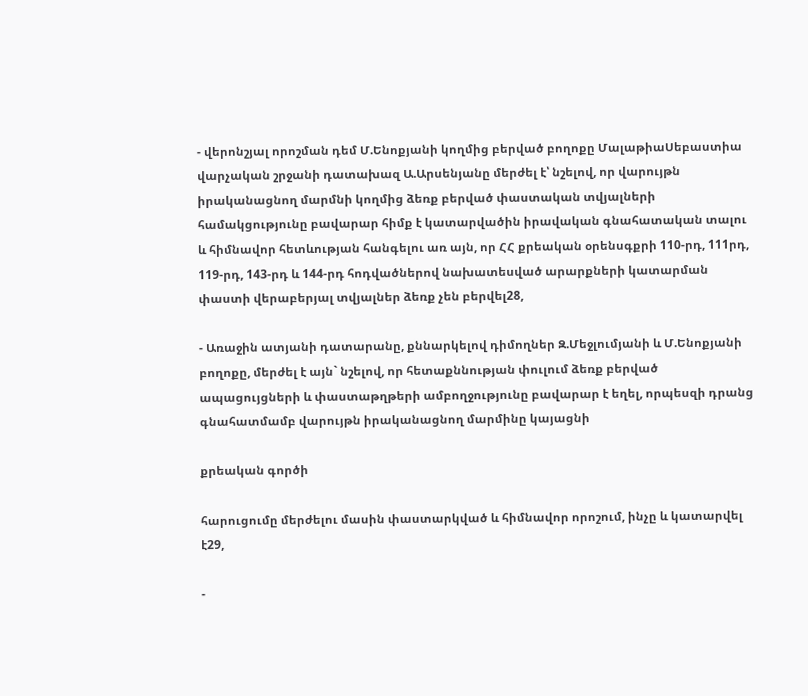- վերոնշյալ որոշման դեմ Մ.Ենոքյանի կողմից բերված բողոքը ՄալաթիաՍեբաստիա վարչական շրջանի դատախազ Ա.Արսենյանը մերժել է՝ նշելով, որ վարույթն իրականացնող մարմնի կողմից ձեռք բերված փաստական տվյալների համակցությունը բավարար հիմք է կատարվածին իրավական գնահատական տալու և հիմնավոր հետևության հանգելու առ այն, որ ՀՀ քրեական օրենսգքրի 110-րդ, 111րդ, 119-րդ, 143-րդ և 144-րդ հոդվածներով նախատեսված արարքների կատարման փաստի վերաբերյալ տվյալներ ձեռք չեն բերվել28,

- Առաջին ատյանի դատարանը, քննարկելով դիմողներ Զ.Մեջլումյանի և Մ.Ենոքյանի բողոքը, մերժել է այն` նշելով, որ հետաքննության փուլում ձեռք բերված ապացույցների և փաստաթղթերի ամբողջությունը բավարար է եղել, որպեսզի դրանց գնահատմամբ վարույթն իրականացնող մարմինը կայացնի

քրեական գործի

հարուցումը մերժելու մասին փաստարկված և հիմնավոր որոշում, ինչը և կատարվել է29,

-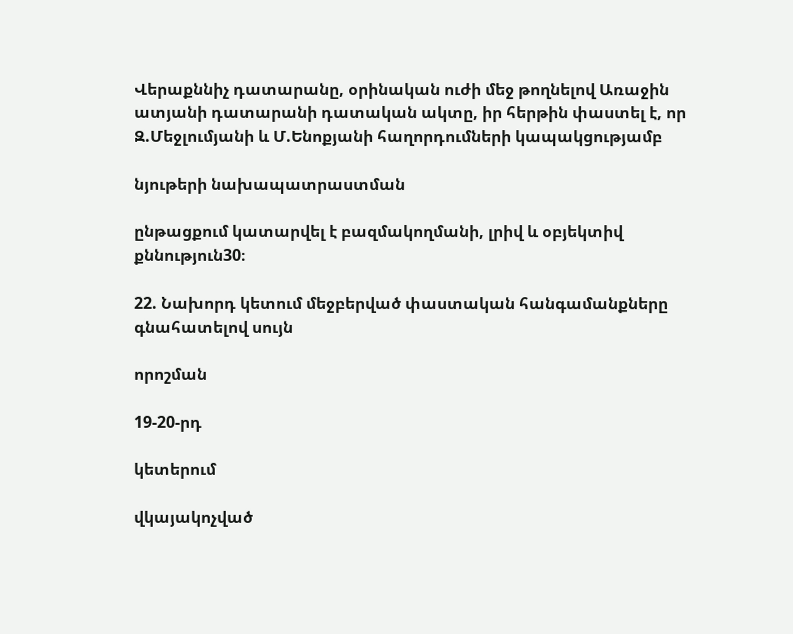Վերաքննիչ դատարանը, օրինական ուժի մեջ թողնելով Առաջին ատյանի դատարանի դատական ակտը, իր հերթին փաստել է, որ Զ.Մեջլումյանի և Մ.Ենոքյանի հաղորդումների կապակցությամբ

նյութերի նախապատրաստման

ընթացքում կատարվել է բազմակողմանի, լրիվ և օբյեկտիվ քննություն30։

22. Նախորդ կետում մեջբերված փաստական հանգամանքները գնահատելով սույն

որոշման

19-20-րդ

կետերում

վկայակոչված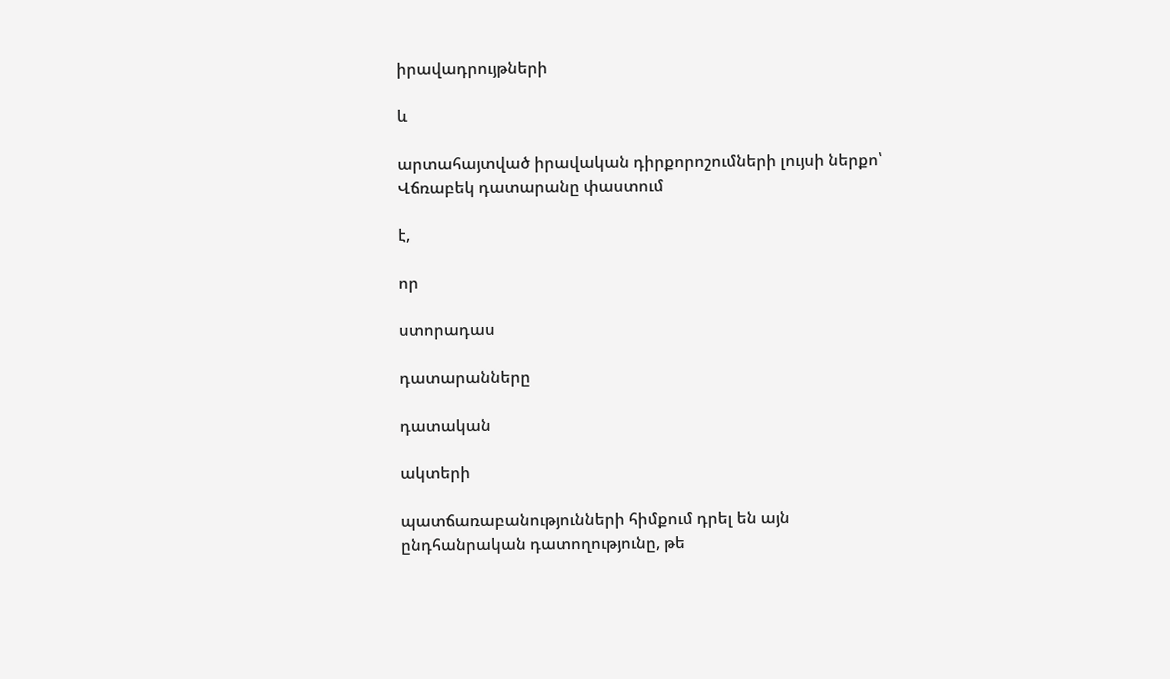իրավադրույթների

և

արտահայտված իրավական դիրքորոշումների լույսի ներքո՝ Վճռաբեկ դատարանը փաստում

է,

որ

ստորադաս

դատարանները

դատական

ակտերի

պատճառաբանությունների հիմքում դրել են այն ընդհանրական դատողությունը, թե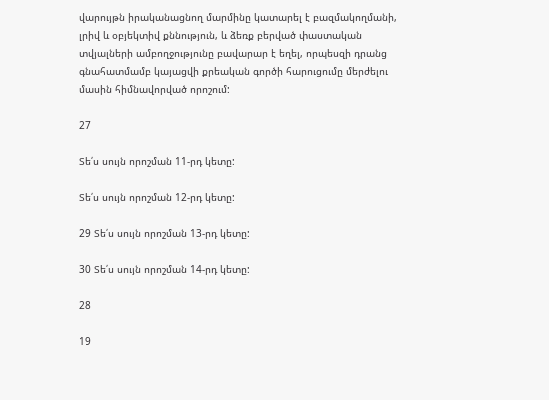վարույթն իրականացնող մարմինը կատարել է բազմակողմանի, լրիվ և օբյեկտիվ քննություն, և ձեռք բերված փաստական տվյալների ամբողջությունը բավարար է եղել, որպեսզի դրանց գնահատմամբ կայացվի քրեական գործի հարուցումը մերժելու մասին հիմնավորված որոշում:

27

Տե՛ս սույն որոշման 11-րդ կետը:

Տե՛ս սույն որոշման 12-րդ կետը:

29 Տե՛ս սույն որոշման 13-րդ կետը:

30 Տե՛ս սույն որոշման 14-րդ կետը:

28

19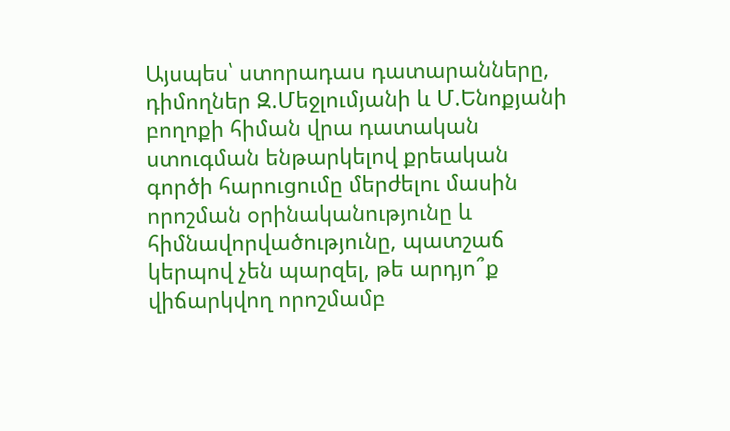Այսպես՝ ստորադաս դատարանները, դիմողներ Զ.Մեջլումյանի և Մ.Ենոքյանի բողոքի հիման վրա դատական ստուգման ենթարկելով քրեական գործի հարուցումը մերժելու մասին որոշման օրինականությունը և հիմնավորվածությունը, պատշաճ կերպով չեն պարզել, թե արդյո՞ք վիճարկվող որոշմամբ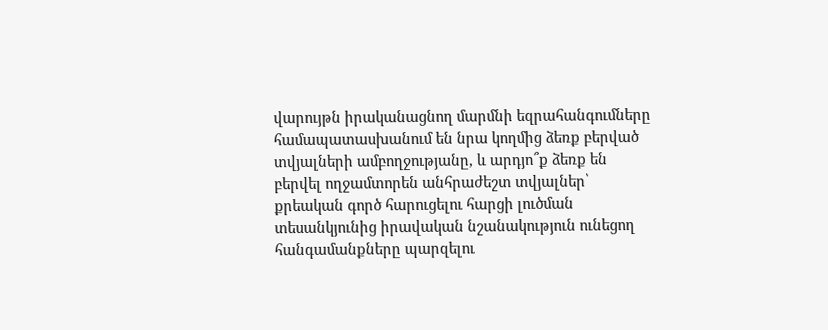վարույթն իրականացնող մարմնի եզրահանգումները համապատասխանում են նրա կողմից ձեռք բերված տվյալների ամբողջությանը, և արդյո՞ք ձեռք են բերվել ողջամտորեն անհրաժեշտ տվյալներ՝ քրեական գործ հարուցելու հարցի լուծման տեսանկյունից իրավական նշանակություն ունեցող հանգամանքները պարզելու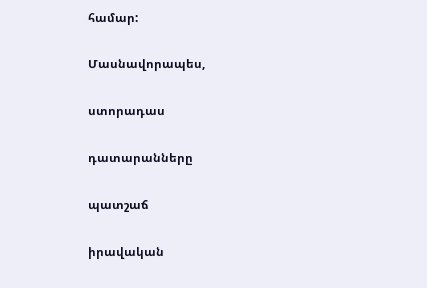համար:

Մասնավորապես,

ստորադաս

դատարանները

պատշաճ

իրավական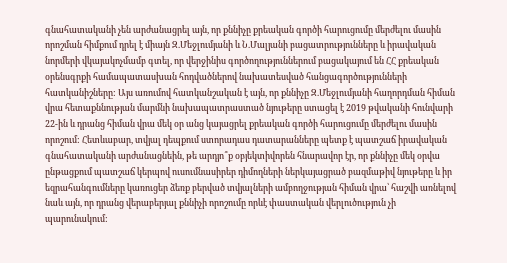գնահատականի չեն արժանացրել այն, որ քննիչը քրեական գործի հարուցումը մերժելու մասին որոշման հիմքում դրել է միայն Զ.Մեջլումյանի և Ն.Մալյանի բացատրությունները և իրավական նորմերի վկայակոչմամբ գտել, որ վերջինիս գործողություններում բացակայում են ՀՀ քրեական օրենսգրքի համապատասխան հոդվածներով նախատեսված հանցագործությունների հատկանիշները: Այս առումով հատկանշական է այն, որ քննիչը Զ.Մեջլումյանի հաղորդման հիման վրա հետաքննության մարմնի նախապատրաստած նյութերը ստացել է 2019 թվականի հունվարի 22-ին և դրանց հիման վրա մեկ օր անց կայացրել քրեական գործի հարուցումը մերժելու մասին որոշում: Հետևաբար, տվյալ դեպքում ստորադաս դատարանները պետք է պատշաճ իրավական գնահատականի արժանացնեին, թե արդյո՞ք օբյեկտիվորեն հնարավոր էր, որ քննիչը մեկ օրվա ընթացքում պատշաճ կերպով ուսումնասիրեր դիմողների ներկայացրած բազմաթիվ նյութերը և իր եզրահանգումները կառուցեր ձեռք բերված տվյալների ամբողջության հիման վրա՝ հաշվի առնելով նաև այն, որ դրանց վերաբերյալ քննիչի որոշումը որևէ փաստական վերլուծություն չի պարունակում: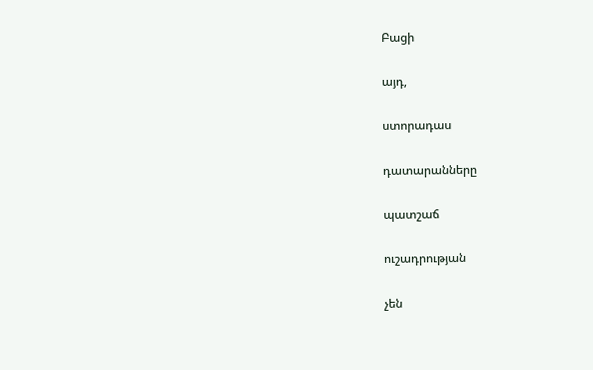Բացի

այդ,

ստորադաս

դատարանները

պատշաճ

ուշադրության

չեն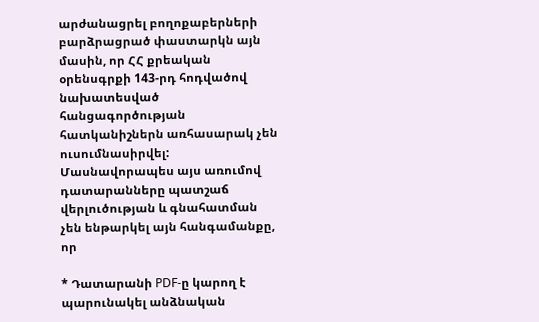արժանացրել բողոքաբերների բարձրացրած փաստարկն այն մասին, որ ՀՀ քրեական օրենսգրքի 143-րդ հոդվածով նախատեսված հանցագործության հատկանիշներն առհասարակ չեն ուսումնասիրվել: Մասնավորապես այս առումով դատարանները պատշաճ վերլուծության և գնահատման չեն ենթարկել այն հանգամանքը, որ

* Դատարանի PDF-ը կարող է պարունակել անձնական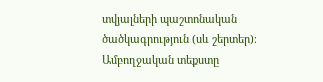տվյալների պաշտոնական ծածկագրություն (սև շերտեր)։ Ամբողջական տեքստը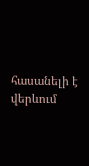հասանելի է վերևում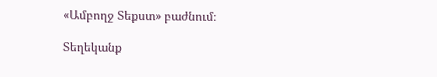«Ամբողջ Տեքստ» բաժնում։

Տեղեկանք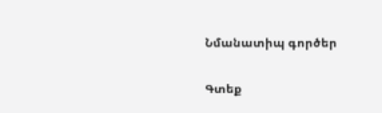Նմանատիպ գործեր

Գտեք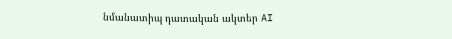նմանատիպ դատական ակտեր AI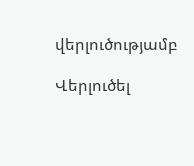վերլուծությամբ

Վերլուծել